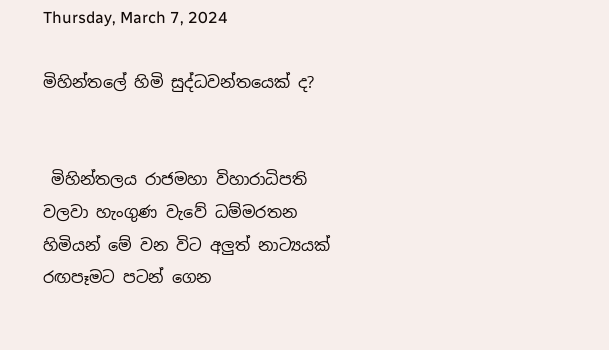Thursday, March 7, 2024

මිහින්තලේ හිමි සුද්ධවන්තයෙක් ද?


 මිහින්තලය රාජමහා විහාරාධිපති වලවා හැංගුණ වැවේ ධම්මරතන හිමියන් මේ වන විට අලුත් නාට්‍යයක් රඟපෑමට පටන් ගෙන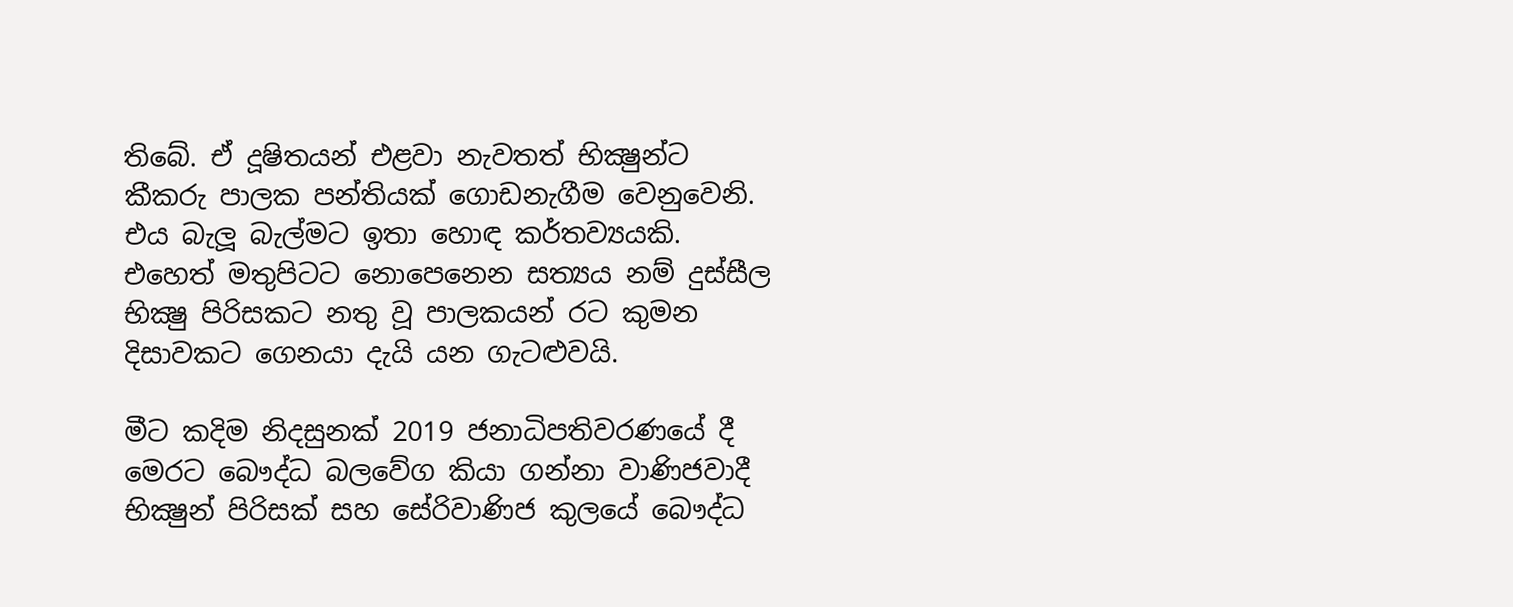තිබේ. ඒ දූෂිතයන් එළවා නැවතත් භික්‍ෂුන්ට කීකරු පාලක පන්තියක් ගොඩනැගීම වෙනුවෙනි. එය බැලූ බැල්මට ඉතා හොඳ කර්තව්‍යයකි. එහෙත් මතුපිටට නොපෙනෙන සත්‍යය නම් දුස්සීල භික්‍ෂු පිරිසකට නතු වූ පාලකයන් රට කුමන දිසාවකට ගෙනයා දැයි යන ගැටළුවයි.

මීට කදිම නිදසුනක් 2019 ජනාධිපතිවරණයේ දී මෙරට බෞද්ධ බලවේග කියා ගන්නා වාණිජවාදී භික්‍ෂුන් පිරිසක් සහ සේරිවාණිජ කුලයේ බෞද්ධ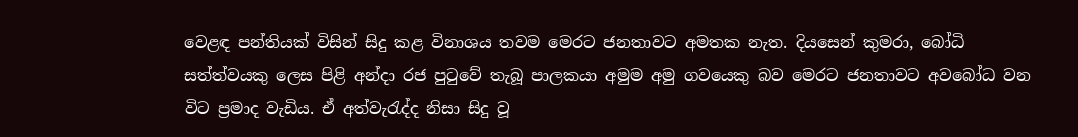වෙළඳ පන්තියක් විසින් සිදු කළ විනාශය තවම මෙරට ජනතාවට අමතක නැත. දියසෙන් කුමරා, බෝධි සත්ත්වයකු ලෙස පිළි අන්දා රජ පුටුවේ තැබූ පාලකයා අමුම අමු ගවයෙකු බව මෙරට ජනතාවට අවබෝධ වන විට ප්‍රමාද වැඩිය. ඒ අත්වැරැද්ද නිසා සිදු වූ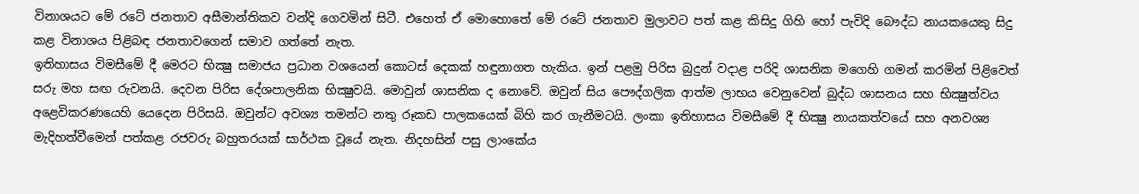විනාශයට මේ රටේ ජනතාව අසීමාන්තිකව වන්දි ගෙවමින් සිටී. එහෙත් ඒ මොහොතේ මේ රටේ ජනතාව මුලාවට පත් කළ කිසිදු ගිහි හෝ පැවිදි බෞද්ධ නායකයෙකු සිදු කළ විනාශය පිළිබඳ ජනතාවගෙන් සමාව ගත්තේ නැත.
ඉතිහාසය විමසීමේ දී මෙරට භික්‍ෂු සමාජය ප්‍රධාන වශයෙන් කොටස් දෙකක් හඳුනාගත හැකිය. ඉන් පළමු පිරිස බුදුන් වදාළ පරිදි ශාසනික මගෙහි ගමන් කරමින් පිළිවෙත් සරු මහ සඟ රුවනයි. දෙවන පිරිස දේශපාලනික භික්‍ෂුවයි. මොවුන් ශාසනික ද නොවේ. ඔවුන් සිය පෞද්ගලික ආත්ම ලාභය වෙනුවෙන් බුද්ධ ශාසනය සහ භික්‍ෂුත්වය අළෙවිකරණයෙහි යෙදෙන පිරිසයි. ඔවුන්ට අවශ්‍ය තමන්ට නතු රූකඩ පාලකයෙක් බිහි කර ගැනීමටයි. ලංකා ඉතිහාසය විමසීමේ දී භික්‍ෂු නායකත්වයේ සහ අනවශ්‍ය මැදිහත්වීමෙන් පත්කළ රජවරු බහුතරයක් සාර්ථක වූයේ නැත. නිදහසින් පසු ලාංකේය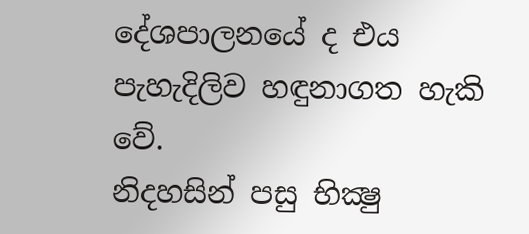දේශපාලනයේ ද එය පැහැදිලිව හඳුනාගත හැකි වේ.
නිදහසින් පසු භික්‍ෂු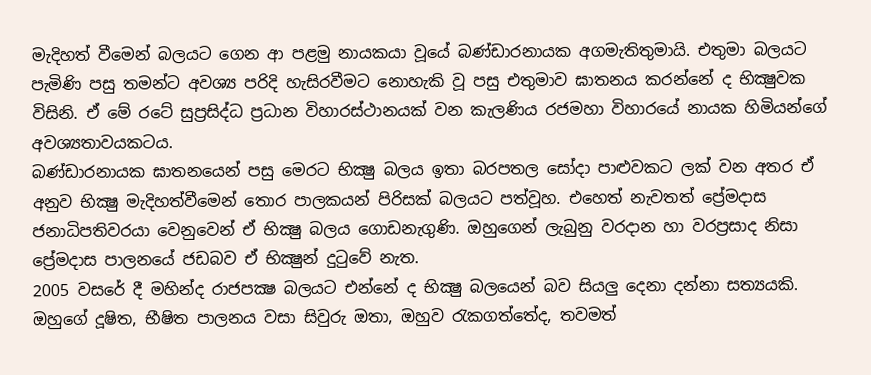මැදිහත් වීමෙන් බලයට ගෙන ආ පළමු නායකයා වූයේ බණ්ඩාරනායක අගමැතිතුමායි. එතුමා බලයට පැමිණි පසු තමන්ට අවශ්‍ය පරිදි හැසිරවීමට නොහැකි වූ පසු එතුමාව ඝාතනය කරන්නේ ද භික්‍ෂුවක විසිනි. ඒ මේ රටේ සුප්‍රසිද්ධ ප්‍රධාන විහාරස්ථානයක් වන කැලණිය රජමහා විහාරයේ නායක හිමියන්ගේ අවශ්‍යතාවයකටය.
බණ්ඩාරනායක ඝාතනයෙන් පසු මෙරට භික්‍ෂු බලය ඉතා බරපතල සෝදා පාළුවකට ලක් වන අතර ඒ අනුව භික්‍ෂු මැදිහත්වීමෙන් තොර පාලකයන් පිරිසක් බලයට පත්වූහ. එහෙත් නැවතත් ප්‍රේමදාස ජනාධිපතිවරයා වෙනුවෙන් ඒ භික්‍ෂු බලය ගොඩනැගුණි. ඔහුගෙන් ලැබුනු වරදාන හා වරප්‍රසාද නිසා ප්‍රේමදාස පාලනයේ ජඩබව ඒ භික්‍ෂුන් දුටුවේ නැත.
2005 වසරේ දී මහින්ද රාජපක්‍ෂ බලයට එන්නේ ද භික්‍ෂු බලයෙන් බව සියලු දෙනා දන්නා සත්‍යයකි. ඔහුගේ දූෂිත, භීෂිත පාලනය වසා සිවුරු ඔතා, ඔහුව රැකගත්තේද, තවමත්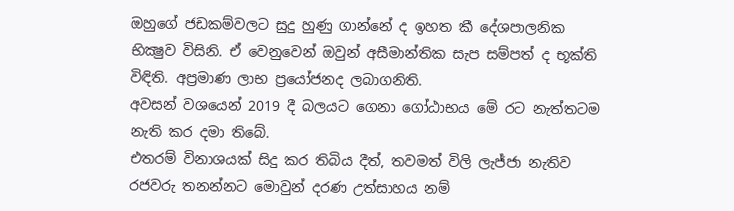ඔහුගේ ජඩකම්වලට සුදු හුණු ගාන්නේ ද ඉහත කී දේශපාලනික භික්‍ෂුව විසිනි. ඒ වෙනුවෙන් ඔවුන් අසීමාන්තික සැප සම්පත් ද භූක්ති විඳිති. අප්‍රමාණ ලාභ ප්‍රයෝජනද ලබාගනිති.
අවසන් වශයෙන් 2019 දී බලයට ගෙනා ගෝඨාභය මේ රට නැත්තටම නැති කර දමා තිබේ.
එතරම් විනාශයක් සිදු කර තිබිය දීත්, තවමත් විලි ලැජ්ජා නැතිව රජවරු තනන්නට මොවුන් දරණ උත්සාහය නම්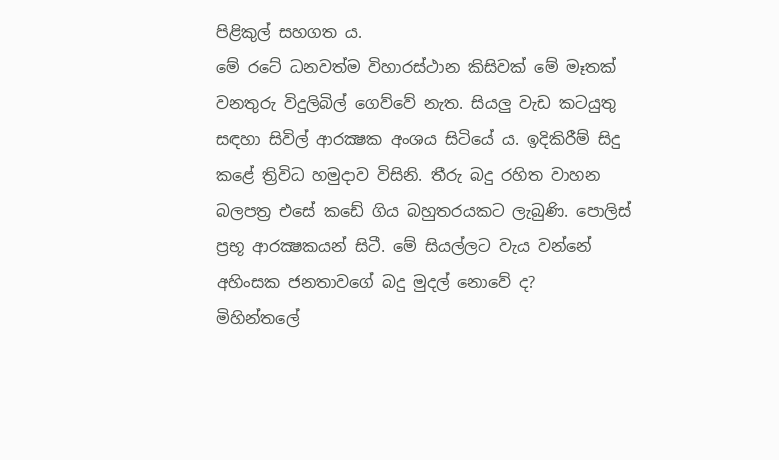පිළිකුල් සහගත ය.
මේ රටේ ධනවත්ම විහාරස්ථාන කිසිවක් මේ මෑතක් වනතුරු විදුලිබිල් ගෙව්වේ නැත. සියලු වැඩ කටයුතු සඳහා සිවිල් ආරක්‍ෂක අංශය සිටියේ ය. ඉදිකිරීම් සිදු කළේ ත්‍රිවිධ හමුදාව විසිනි. තීරු බදු රහිත වාහන බලපත්‍ර එසේ කඩේ ගිය බහුතරයකට ලැබුණි. පොලිස් ප්‍රභූ ආරක්‍ෂකයන් සිටී. මේ සියල්ලට වැය වන්නේ අහිංසක ජනතාවගේ බදු මුදල් නොවේ ද?
මිහින්තලේ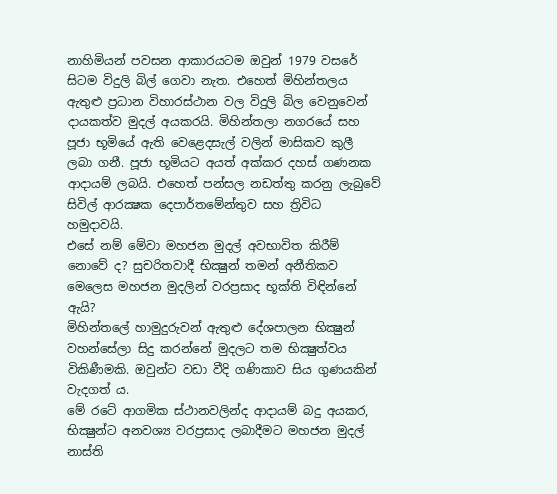නාහිමියන් පවසන ආකාරයටම ඔවුන් 1979 වසරේ සිටම විදුලි බිල් ගෙවා නැත. එහෙත් මිහින්තලය ඇතුළු ප්‍රධාන විහාරස්ථාන වල විදුලි බිල වෙනුවෙන් දායකත්ව මුදල් අයකරයි. මිහින්තලා නගරයේ සහ පූජා භූමියේ ඇති වෙළෙදසැල් වලින් මාසිකව කුලී ලබා ගනී. පූජා භූමියට අයත් අක්කර දහස් ගණනක ආදායම් ලබයි. එහෙත් පන්සල නඩත්තු කරනු ලැබුවේ සිවිල් ආරක්‍ෂක දෙපාර්තමේන්තුව සහ ත්‍රිවිධ හමුදාවයි.
එසේ නම් මේවා මහජන මුදල් අවභාවිත කිරීම් නොවේ ද? සුචරිතවාදී භික්‍ෂුන් තමන් අනීතිකව මෙලෙස මහජන මුදලින් වරප්‍රසාද භූක්ති විඳින්නේ ඇයි?
මිහින්තලේ හාමුදුරුවන් ඇතුළු දේශපාලන භික්‍ෂුන් වහන්සේලා සිදු කරන්නේ මුදලට තම භික්‍ෂුත්වය විකිණීමකි. ඔවුන්ට වඩා වීදි ගණිකාව සිය ගුණයකින් වැදගත් ය.
මේ රටේ ආගමික ස්ථානවලින්ද ආදායම් බදු අයකර, භික්‍ෂුන්ට අනවශ්‍ය වරප්‍රසාද ලබාදීමට මහජන මුදල් නාස්ති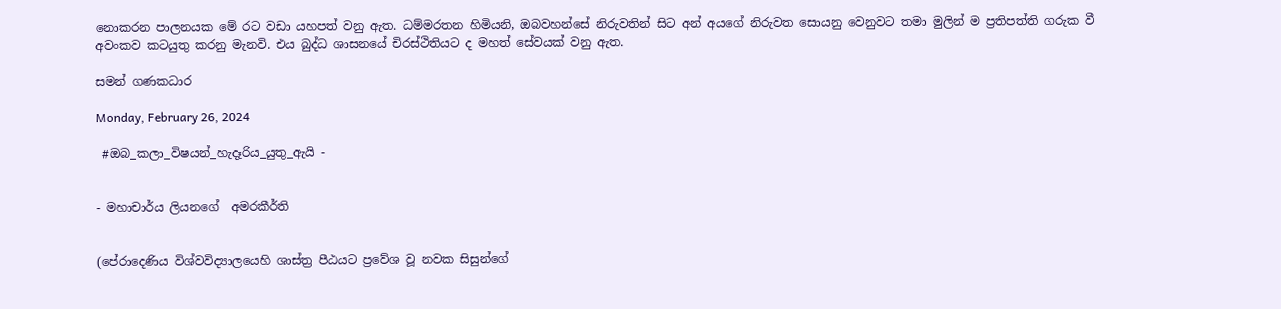නොකරන පාලනයක මේ රට වඩා යහපත් වනු ඇත. ධම්මරතන හිමියනි, ඔබවහන්සේ නිරුවතින් සිට අන් අයගේ නිරුවත සොයනු වෙනුවට තමා මුලින් ම ප්‍රතිපත්ති ගරුක වී අවංකව කටයුතු කරනු මැනවි. එය බුද්ධ ශාසනයේ චිරස්ථිතියට ද මහත් සේවයක් වනු ඇත.

සමන් ගණකධාර

Monday, February 26, 2024

 #ඔබ_කලා_විෂයන්_හැදෑරිය_යුතු_ඇයි -


- මහාචාර්ය ලියනගේ  අමරකීර්ති


(පේරාදෙණිය විශ්වවිද්‍යාලයෙහි ශාස්ත්‍ර පීඨයට ප්‍රවේශ වූ නවක සිසුන්ගේ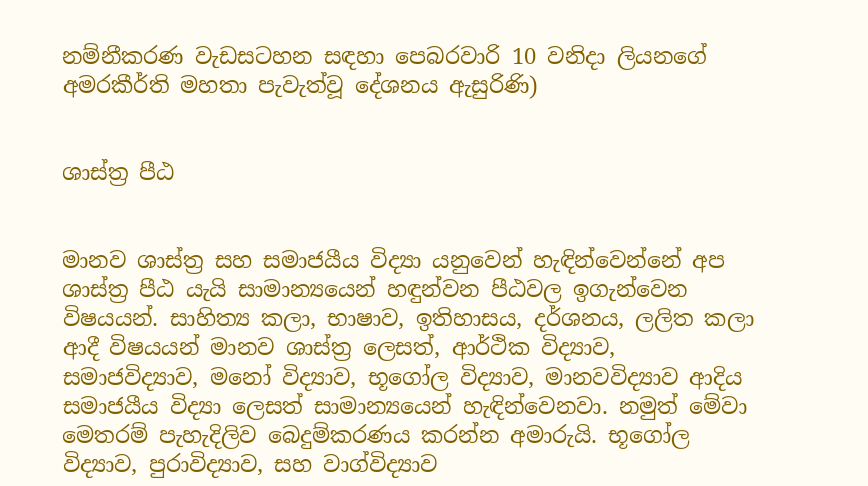නම්නීකරණ වැඩසටහන සඳහා පෙබරවාරි 10 වනිදා ලියනගේ අමරකීර්ති මහතා පැවැත්වූ දේශනය ඇසුරිණි)


ශාස්ත්‍ර පීඨ


මානව ශාස්ත්‍ර සහ සමාජයීය විද්‍යා යනුවෙන් හැඳින්වෙන්නේ අප ශාස්ත්‍ර පීඨ යැයි සාමාන්‍යයෙන් හඳුන්වන පීඨවල ඉගැන්වෙන විෂයයන්. සාහිත්‍ය කලා, භාෂාව, ඉතිහාසය, දර්ශනය, ලලිත කලා ආදී විෂයයන් මානව ශාස්ත්‍ර ලෙසත්, ආර්ථික විද්‍යාව, සමාජවිද්‍යාව, මනෝ විද්‍යාව, භූගෝල විද්‍යාව, මානවවිද්‍යාව ආදිය සමාජයීය විද්‍යා ලෙසත් සාමාන්‍යයෙන් හැඳින්වෙනවා. නමුත් මේවා මෙතරම් පැහැදිලිව බෙදුම්කරණය කරන්න අමාරුයි. භූගෝල විද්‍යාව, පුරාවිද්‍යාව, සහ වාග්විද්‍යාව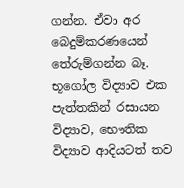ගන්න. ඒවා අර බෙදුම්කරණයෙන් තේරුම්ගන්න බෑ. භූගෝල විද්‍යාව එක පැත්තකින් රසායන විද්‍යාව, භෞතික විද්‍යාව ආදියටත් තව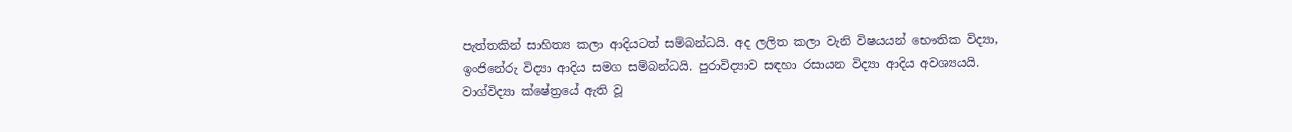පැත්තකින් සාහිත්‍ය කලා ආදියටත් සම්බන්ධයි. අද ලලිත කලා වැනි විෂයයන් භෞතික විද්‍යා, ඉංජිනේරු විද්‍යා ආදිය සමග සම්බන්ධයි. පුරාවිද්‍යාව සඳහා රසායන විද්‍යා ආදිය අවශ්‍යයයි. වාග්විද්‍යා ක්ෂේත්‍රයේ ඇති වූ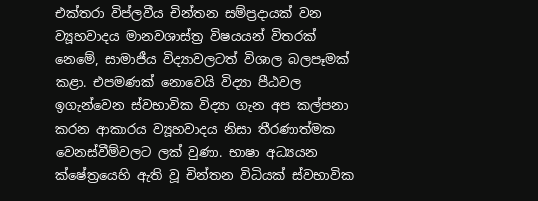එක්තරා විප්ලවීය චින්තන සම්ප්‍රදායක් වන ව්‍යූහවාදය මානවශාස්ත්‍ර විෂයයන් විතරක් නෙමේ, සාමාජීය විද්‍යාවලටත් විශාල බලපෑමක් කළා. එපමණක් නොවෙයි විද්‍යා පීඨවල ඉගැන්වෙන ස්වභාවික විද්‍යා ගැන අප කල්පනා කරන ආකාරය ව්‍යූහවාදය නිසා තීරණාත්මක වෙනස්වීම්වලට ලක් වුණා. භාෂා අධ්‍යයන ක්ෂේත්‍රයෙහි ඇති වූ චින්තන විධියක් ස්වභාවික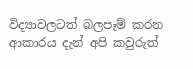විද්‍යාවලටත් බලපෑම් කරන ආකාරය දැන් අපි කවුරුත්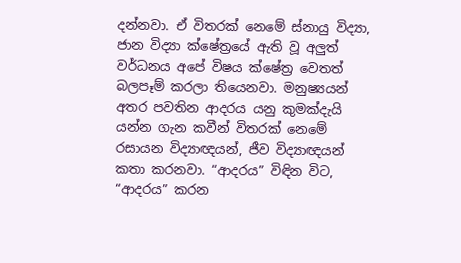දන්නවා. ඒ විතරක් නෙමේ ස්නායු විද්‍යා, ජාන විද්‍යා ක්ෂේත්‍රයේ ඇති වූ අලුත් වර්ධනය අපේ විෂය ක්ෂේත්‍ර වෙතත් බලපෑම් කරලා තියෙනවා. මනුෂ්‍යයන් අතර පවතින ආදරය යනු කුමක්දැයි යන්න ගැන කවීන් විතරක් නෙමේ රසායන විද්‍යාඥයන්, ජීව විද්‍යාඥයන් කතා කරනවා. “ආදරය” විඳින විට, “ආදරය” කරන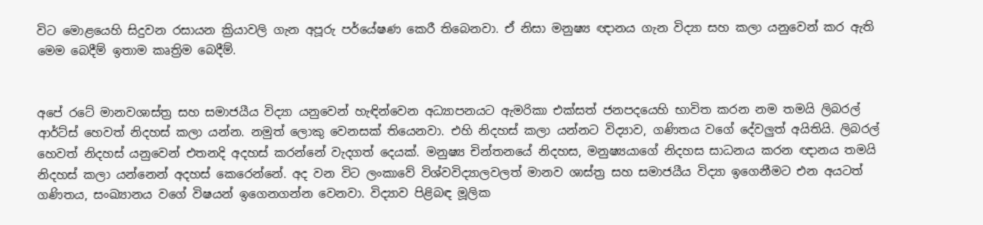විට මොළයෙහි සිදුවන රසායන ක්‍රියාවලි ගැන අපූරු පර්යේෂණ කෙරී තිබෙනවා. ඒ නිසා මනුෂ්‍ය ඥානය ගැන විද්‍යා සහ කලා යනුවෙන් කර ඇති මෙම බෙදීම් ඉතාම කෘත්‍රිම බෙදීම්.


අපේ රටේ මානවශාස්ත්‍ර සහ සමාජයීය විද්‍යා යනුවෙන් හැඳින්වෙන අධ්‍යාපනයට ඇමරිකා එක්සත් ජනපදයෙහි භාවිත කරන නම තමයි ලිබරල් ආර්ට්ස් හෙවත් නිදහස් කලා යන්න. නමුත් ලොකු වෙනසක් තියෙනවා. එහි නිදහස් කලා යන්නට විද්‍යාව, ගණිතය වගේ දේවලුත් අයිතියි. ලිබරල් හෙවත් නිදහස් යනුවෙන් එතනදි අදහස් කරන්නේ වැදගත් දෙයක්. මනුෂ්‍ය චින්තනයේ නිදහස, මනුෂ්‍යයාගේ නිදහස සාධනය කරන ඥානය තමයි නිදහස් කලා යන්නෙන් අදහස් කෙරෙන්නේ. අද වන විට ලංකාවේ විශ්වවිද්‍යාලවලත් මානව ශාස්ත්‍ර සහ සමාජයීය විද්‍යා ඉගෙනීමට එන අයටත් ගණිතය, සංඛ්‍යානය වගේ විෂයන් ඉගෙනගන්න වෙනවා. විද්‍යාව පිළිබඳ මූලික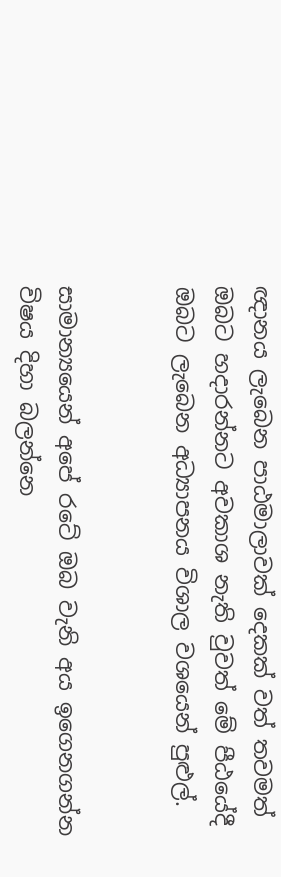ඥානය ලැබෙන පාඨමාලාවක් දෙකක් වත් තවමත් ඔබට හදාරන්නට අවකාශ නැති වුවත් මේ පීඨයේදී ඔබට ලැබෙන අධ්‍යාපනය විශාල වශයෙන් පුළුල්.


සාමාන්‍යයෙන් අපේ රටේ ඔබ වැනි අය ඉගෙනගන්න විෂය දිහා බලන්නෙ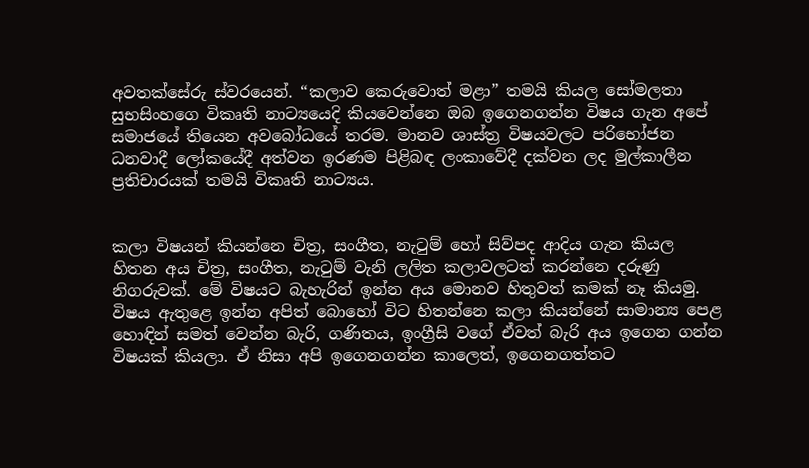අවතක්සේරු ස්වරයෙන්. “කලාව කෙරුවොත් මළා” තමයි කියල සෝමලතා සුභසිංහගෙ විකෘති නාට්‍යයෙදි කියවෙන්නෙ ඔබ ඉගෙනගන්න විෂය ගැන අපේ සමාජයේ තියෙන අවබෝධයේ තරම. මානව ශාස්ත්‍ර විෂයවලට පරිභෝජන ධනවාදී ලෝකයේදී අත්වන ඉරණම පිළිබඳ ලංකාවේදී දක්වන ලද මුල්කාලීන ප්‍රතිචාරයක් තමයි විකෘති නාට්‍යය.


කලා විෂයන් කියන්නෙ චිත්‍ර, සංගීත, නැටුම් හෝ සිව්පද ආදිය ගැන කියල හිතන අය චිත්‍ර, සංගීත, නැටුම් වැනි ලලිත කලාවලටත් කරන්නෙ දරුණු නිගරුවක්. මේ විෂයට බැහැරින් ඉන්න අය මොනව හිතුවත් කමක් නෑ කියමු. විෂය ඇතුළෙ ඉන්න අපිත් බොහෝ විට හිතන්නෙ කලා කියන්නේ සාමාන්‍ය පෙළ හොඳින් සමත් වෙන්න බැරි, ගණිතය, ඉංග්‍රීසි වගේ ඒවත් බැරි අය ඉගෙන ගන්න විෂයක් කියලා. ඒ නිසා අපි ඉගෙනගන්න කාලෙත්, ඉගෙනගත්තට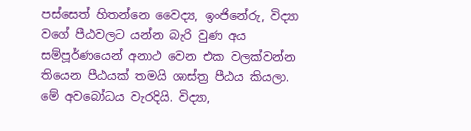පස්සෙත් හිතන්නෙ වෛද්‍ය, ඉංජිනේරු, විද්‍යා වගේ පීඨවලට යන්න බැරි වුණ අය සම්පූර්ණයෙන් අනාථ වෙන එක වලක්වන්න තියෙන පීඨයක් තමයි ශාස්ත්‍ර පීඨය කියලා. මේ අවබෝධය වැරදියි. විද්‍යා,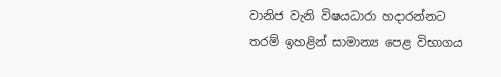වානිජ වැනි විෂයධාරා හදාරන්නට තරම් ඉහළින් සාමාන්‍ය පෙළ විභාගය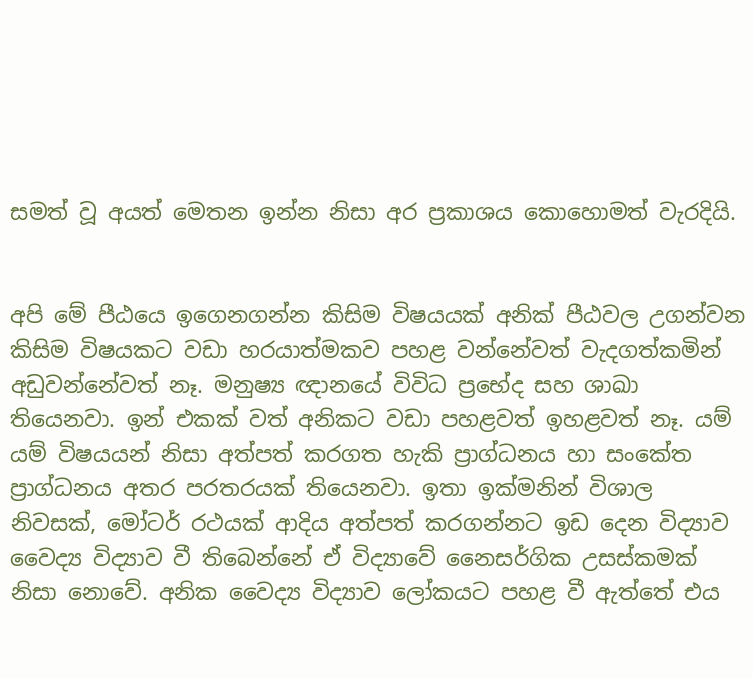සමත් වූ අයත් මෙතන ඉන්න නිසා අර ප්‍රකාශය කොහොමත් වැරදියි.


අපි මේ පීඨයෙ ඉගෙනගන්න කිසිම විෂයයක් අනික් පීඨවල උගන්වන කිසිම විෂයකට වඩා හරයාත්මකව පහළ වන්නේවත් වැදගත්කමින් අඩුවන්නේවත් නෑ. මනුෂ්‍ය ඥානයේ විවිධ ප්‍රභේද සහ ශාඛා තියෙනවා. ඉන් එකක් වත් අනිකට වඩා පහළවත් ඉහළවත් නෑ. යම් යම් විෂයයන් නිසා අත්පත් කරගත හැකි ප්‍රාග්ධනය හා සංකේත ප්‍රාග්ධනය අතර පරතරයක් තියෙනවා. ඉතා ඉක්මනින් විශාල නිවසක්, මෝටර් රථයක් ආදිය අත්පත් කරගන්නට ඉඩ දෙන විද්‍යාව වෛද්‍ය විද්‍යාව වී තිබෙන්නේ ඒ විද්‍යාවේ නෛසර්ගික උසස්කමක් නිසා නොවේ. අනික වෛද්‍ය විද්‍යාව ලෝකයට පහළ වී ඇත්තේ එය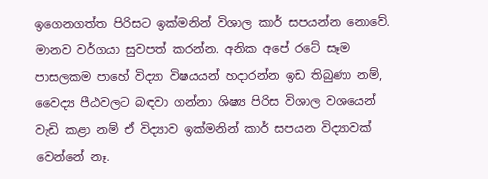ඉගෙනගත්ත පිරිසට ඉක්මනින් විශාල කාර් සපයන්න නොවේ. මානව වර්ගයා සුවපත් කරන්න. අනික අපේ රටේ සෑම පාසලකම පාහේ විද්‍යා විෂයයන් හදාරන්න ඉඩ තිබුණා නම්, වෛද්‍ය පීඨවලට බඳවා ගන්නා ශිෂ්‍ය පිරිස විශාල වශයෙන් වැඩි කළා නම් ඒ විද්‍යාව ඉක්මනින් කාර් සපයන විද්‍යාවක් වෙන්නේ නෑ.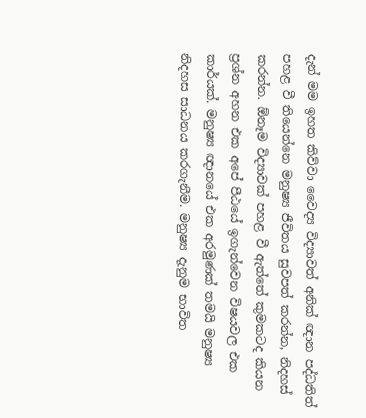දැන් මම ඉහත කිව්වා වෛද්‍ය විද්‍යාවත් අනික් ඥාන පද්ධතිත් පහළ වී තියෙන්නෙ මනුෂ්‍ය ජීවිතය සුවපත් කරන්න, නිදහස් කරන්න. ඕනෑම විද්‍යාවක් පහළ වී ඇත්තේ කුමකටද කියන ප්‍රශ්න අහන එක අපේ පීඨයේ ඉගැන්වෙන විෂයවල එක කාර්යක්. මනුෂ්‍ය ඥානයේ එක අරමුණක් තමයි මනුෂ්‍ය නිදහස සාධනය කරගැනීම. මනුෂ්‍ය දැනුම භාවිත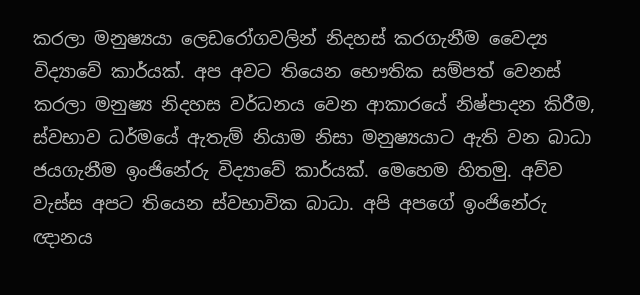කරලා මනුෂ්‍යයා ලෙඩරෝගවලින් නිදහස් කරගැනීම වෛද්‍ය විද්‍යාවේ කාර්යක්. අප අවට තියෙන භෞතික සම්පත් වෙනස් කරලා මනුෂ්‍ය නිදහස වර්ධනය වෙන ආකාරයේ නිෂ්පාදන කිරීම, ස්වභාව ධර්මයේ ඇතැම් නියාම නිසා මනුෂ්‍යයාට ඇති වන බාධා ජයගැනීම ඉංජිනේරු විද්‍යාවේ කාර්යක්. මෙහෙම හිතමු. අව්ව වැස්ස අපට තියෙන ස්වභාවික බාධා. අපි අපගේ ඉංජිනේරු ඥානය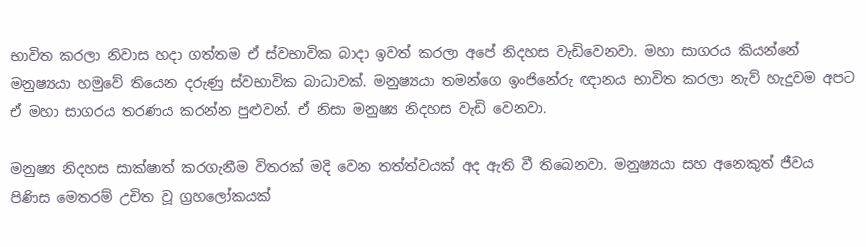භාවිත කරලා නිවාස හදා ගත්තම ඒ ස්වභාවික බාදා ඉවත් කරලා අපේ නිදහස වැඩිවෙනවා. මහා සාගරය කියන්නේ මනුෂ්‍යයා හමුවේ තියෙන දරුණු ස්වභාවික බාධාවක්. මනුෂ්‍යයා තමන්ගෙ ඉංජිනේරු ඥානය භාවිත කරලා නැව් හැදුවම අපට ඒ මහා සාගරය තරණය කරන්න පුළුවන්. ඒ නිසා මනුෂ්‍ය නිදහස වැඩි වෙනවා.

මනුෂ්‍ය නිදහස සාක්ෂාත් කරගැනීම විතරක් මදි වෙන තත්ත්වයක් අද ඇති වී තිබෙනවා. මනුෂ්‍යයා සහ අනෙකුත් ජීවය පිණිස මෙතරම් උචිත වූ ග්‍රහලෝකයක්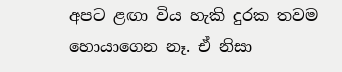අපට ළඟා විය හැකි දුරක තවම හොයාගෙන නෑ. ඒ නිසා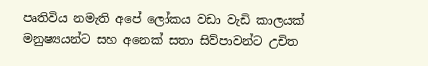පෘතිවිය නමැති අපේ ලෝකය වඩා වැඩි කාලයක් මනුෂ්‍යයන්ට සහ අනෙක් සතා සිව්පාවන්ට උචිත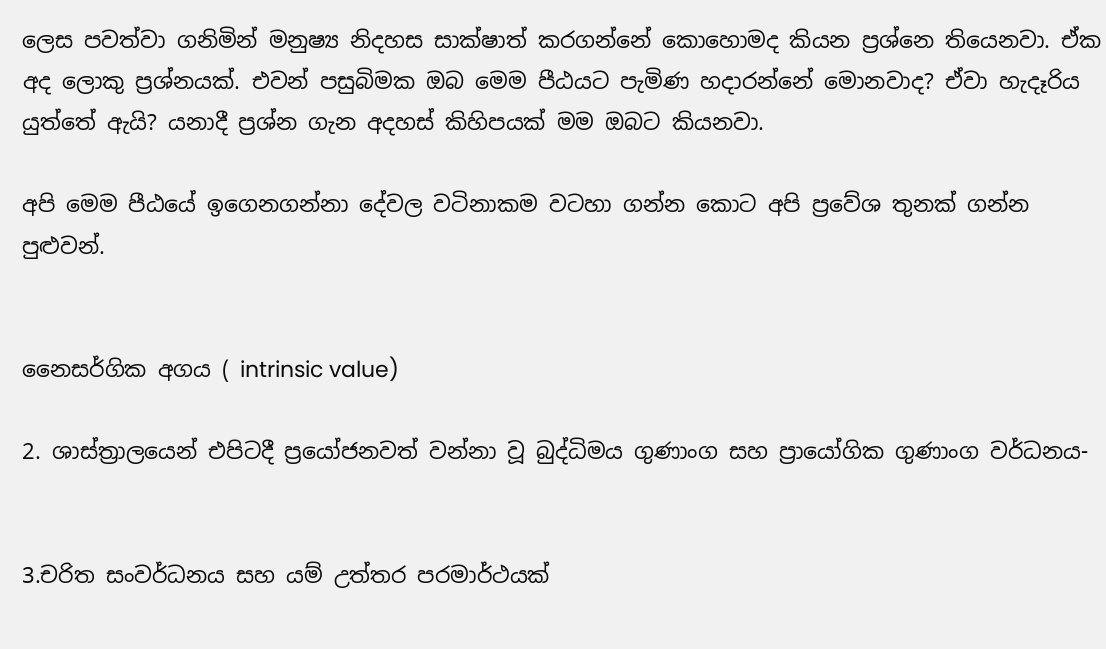ලෙස පවත්වා ගනිමින් මනුෂ්‍ය නිදහස සාක්ෂාත් කරගන්නේ කොහොමද කියන ප්‍රශ්නෙ තියෙනවා. ඒක අද ලොකු ප්‍රශ්නයක්. එවන් පසුබිමක ඔබ මෙම පීඨයට පැමිණ හදාරන්නේ මොනවාද? ඒවා හැදෑරිය යුත්තේ ඇයි? යනාදී ප්‍රශ්න ගැන අදහස් කිහිපයක් මම ඔබට කියනවා.

අපි මෙම පීඨයේ ඉගෙනගන්නා දේවල වටිනාකම වටහා ගන්න කොට අපි ප්‍රවේශ තුනක් ගන්න පුළුවන්.


නෛසර්ගික අගය ( intrinsic value)

2. ශාස්ත්‍රාලයෙන් එපිටදී ප්‍රයෝජනවත් වන්නා වූ බුද්ධිමය ගුණාංග සහ ප්‍රායෝගික ගුණාංග වර්ධනය-


3.චරිත සංවර්ධනය සහ යම් උත්තර පරමාර්ථයක්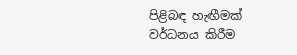පිළිබඳ හැඟීමක් වර්ධනය කිරීම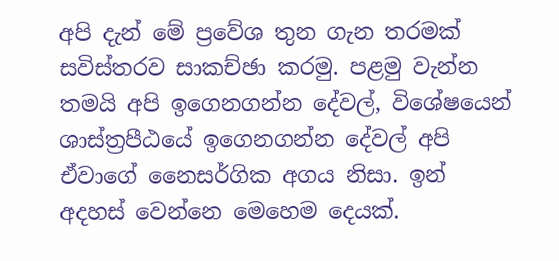අපි දැන් මේ ප්‍රවේශ තුන ගැන තරමක් සවිස්තරව සාකච්ඡා කරමු. පළමු වැන්න තමයි අපි ඉගෙනගන්න දේවල්, විශේෂයෙන් ශාස්ත්‍රපීඨයේ ඉගෙනගන්න දේවල් අපි ඒවාගේ නෛසර්ගික අගය නිසා. ඉන් අදහස් වෙන්නෙ මෙහෙම දෙයක්.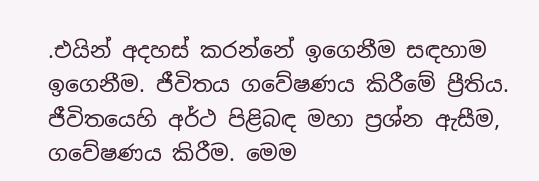.එයින් අදහස් කරන්නේ ඉගෙනීම සඳහාම ඉගෙනීම. ජීවිතය ගවේෂණය කිරීමේ ප්‍රීතිය. ජීවිතයෙහි අර්ථ පිළිබඳ මහා ප්‍රශ්න ඇසීම, ගවේෂණය කිරීම. මෙම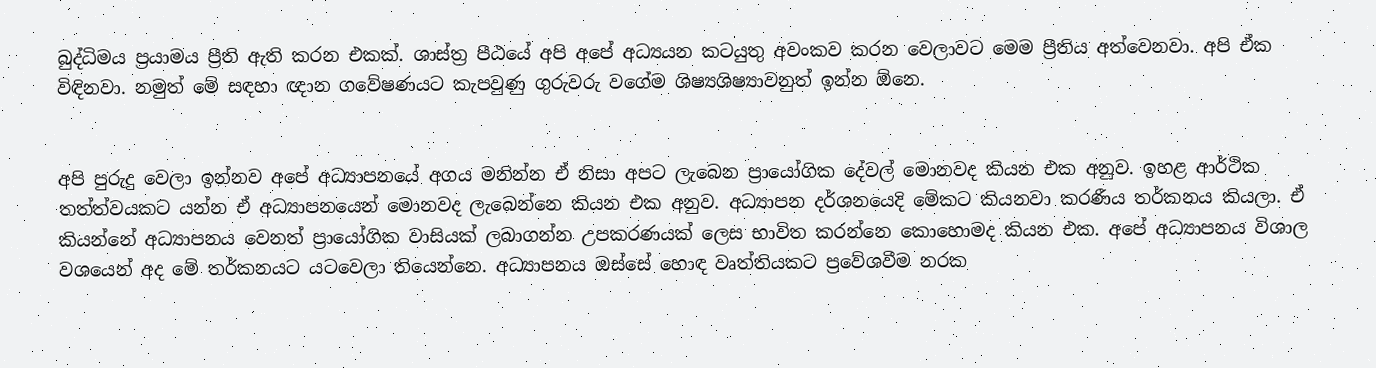බුද්ධිමය ප්‍රයාමය ප්‍රීති ඇති කරන එකක්. ශාස්ත්‍ර පීඨයේ අපි අපේ අධ්‍යයන කටයුතු අවංකව කරන වෙලාවට මෙම ප්‍රීතිය අත්වෙනවා. අපි ඒක විඳිනවා. නමුත් මේ සඳහා ඥාන ගවේෂණයට කැපවුණු ගුරුවරු වගේම ශිෂ්‍යශිෂ්‍යාවනුත් ඉන්න ඕනෙ.


අපි පුරුදු වෙලා ඉන්නව අපේ අධ්‍යාපනයේ අගය මනින්න ඒ නිසා අපට ලැබෙන ප්‍රායෝගික දේවල් මොනවද කියන එක අනුව. ඉහළ ආර්ථික තත්ත්වයකට යන්න ඒ අධ්‍යාපනයෙන් මොනවද ලැබෙන්නෙ කියන එක අනුව. අධ්‍යාපන දර්ශනයෙදි මේකට කියනවා කරණීය තර්කනය කියලා. ඒ කියන්නේ අධ්‍යාපනය වෙනත් ප්‍රායෝගික වාසියක් ලබාගන්න උපකරණයක් ලෙස භාවිත කරන්නෙ කොහොමද කියන එක. අපේ අධ්‍යාපනය විශාල වශයෙන් අද මේ තර්කනයට යටවෙලා තියෙන්නෙ. අධ්‍යාපනය ඔස්සේ හොඳ වෘත්තියකට ප්‍රවේශවීම නරක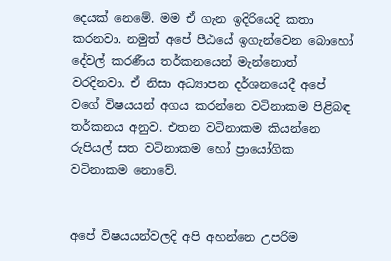දෙයක් නෙමේ. මම ඒ ගැන ඉදිරියෙදි කතා කරනවා. නමුත් අපේ පීඨයේ ඉගැන්වෙන බොහෝ දේවල් කරණීය තර්කනයෙන් මැන්නොත් වරදිනවා. ඒ නිසා අධ්‍යාපන දර්ශනයෙදී අපේ වගේ විෂයයන් අගය කරන්නෙ වටිනාකම පිළිබඳ තර්කනය අනුව. එතන වටිනාකම කියන්නෙ රුපියල් සත වටිනාකම හෝ ප්‍රායෝගික වටිනාකම නොවේ.


අපේ විෂයයන්වලදි අපි අහන්නෙ උපරිම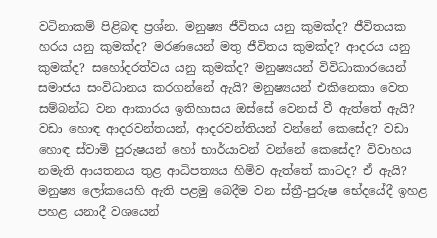වටිනාකම් පිළිබඳ ප්‍රශ්න. මනුෂ්‍ය ජීවිතය යනු කුමක්ද? ජීවිතයක හරය යනු කුමක්ද? මරණයෙන් මතු ජීවිතය කුමක්ද? ආදරය යනු කුමක්ද? සහෝදරත්වය යනු කුමක්ද? මනුෂ්‍යයන් විවිධාකාරයෙන් සමාජය සංවිධානය කරගන්නේ ඇයි? මනුෂ්‍යයන් එකිනෙකා වෙත සම්බන්ධ වන ආකාරය ඉතිහාසය ඔස්සේ වෙනස් වී ඇත්තේ ඇයි? වඩා හොඳ ආදරවන්තයන්, ආදරවන්තියන් වන්නේ කෙසේද? වඩා හොඳ ස්වාමි පුරුෂයන් හෝ භාර්යාවන් වන්නේ කෙසේද? විවාහය නමැති ආයතනය තුළ ආධිපත්‍යය හිමිව ඇත්තේ කාටද? ඒ ඇයි? මනුෂ්‍ය ලෝකයෙහි ඇති පළමු බෙදීම වන ස්ත්‍රී-පුරුෂ භේදයේදී ඉහළ පහළ යනාදී වශයෙන්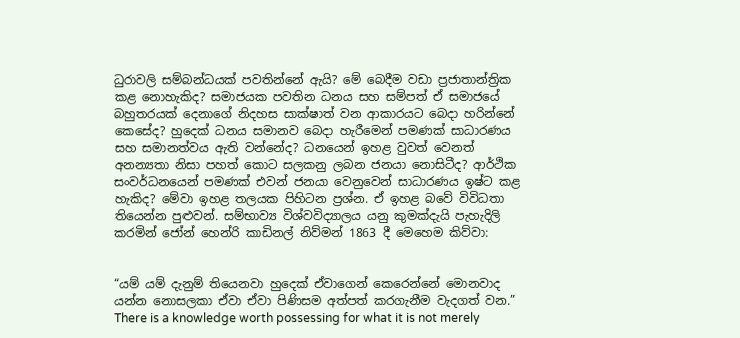ධුරාවලි සම්බන්ධයක් පවතින්නේ ඇයි? මේ බෙදීම වඩා ප්‍රජාතාන්ත්‍රික කළ නොහැකිද? සමාජයක පවතින ධනය සහ සම්පත් ඒ සමාජයේ බහුතරයක් දෙනාගේ නිදහස සාක්ෂාත් වන ආකාරයට බෙදා හරින්නේ කෙසේද? හුදෙක් ධනය සමානව බෙදා හැරීමෙන් පමණක් සාධාරණය සහ සමානත්වය ඇති වන්නේද? ධනයෙන් ඉහළ වුවත් වෙනත් අනන්‍යතා නිසා පහත් කොට සලකනු ලබන ජනයා නොසිටීද? ආර්ථික සංවර්ධනයෙන් පමණක් එවන් ජනයා වෙනුවෙන් සාධාරණය ඉෂ්ට කළ හැකිද? මේවා ඉහළ තලයක පිහිටන ප්‍රශ්න. ඒ ඉහළ බවේ විවිධතා තියෙන්න පුළුවන්. සම්භාව්‍ය විශ්වවිද්‍යාලය යනු කුමක්දැයි පැහැදිලි කරමින් ජෝන් හෙන්රි කාඩිනල් නිව්මන් 1863 දී මෙහෙම කිව්වා:


“යම් යම් දැනුම් තියෙනවා හුදෙක් ඒවාගෙන් කෙරෙන්නේ මොනවාද යන්න නොසලකා ඒවා ඒවා පිණිසම අත්පත් කරගැනීම වැදගත් වන.” There is a knowledge worth possessing for what it is not merely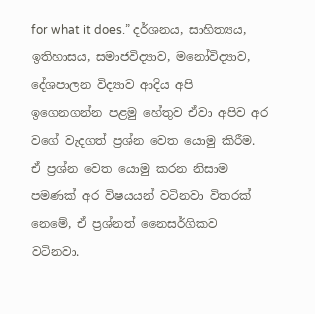for what it does.” දර්ශනය, සාහිත්‍යය, ඉතිහාසය, සමාජවිද්‍යාව, මනෝවිද්‍යාව, දේශපාලන විද්‍යාව ආදිය අපි ඉගෙනගන්න පළමු හේතුව ඒවා අපිව අර වගේ වැදගත් ප්‍රශ්න වෙත යොමු කිරීම. ඒ ප්‍රශ්න වෙත යොමු කරන නිසාම පමණක් අර විෂයයන් වටිනවා විතරක් නෙමේ, ඒ ප්‍රශ්නත් නෛසර්ගිකව වටිනවා.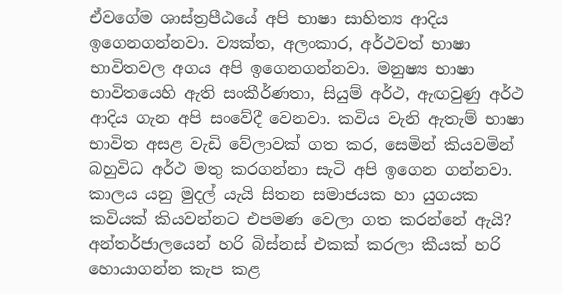ඒවගේම ශාස්ත්‍රපීඨයේ අපි භාෂා සාහිත්‍ය ආදිය ඉගෙනගන්නවා. ව්‍යක්ත, අලංකාර, අර්ථවත් භාෂා භාවිතවල අගය අපි ඉගෙනගන්නවා. මනුෂ්‍ය භාෂා භාවිතයෙහි ඇති සංකීර්ණතා, සියුම් අර්ථ, ඇඟවුණු අර්ථ ආදිය ගැන අපි සංවේදී වෙනවා. කවිය වැනි ඇතැම් භාෂා භාවිත අසළ වැඩි වේලාවක් ගත කර, සෙමින් කියවමින් බහුවිධ අර්ථ මතු කරගන්නා සැටි අපි ඉගෙන ගන්නවා. කාලය යනු මුදල් යැයි සිතන සමාජයක හා යුගයක කවියක් කියවන්නට එපමණ වෙලා ගත කරන්නේ ඇයි? අන්තර්ජාලයෙන් හරි බිස්නස් එකක් කරලා කීයක් හරි හොයාගන්න කැප කළ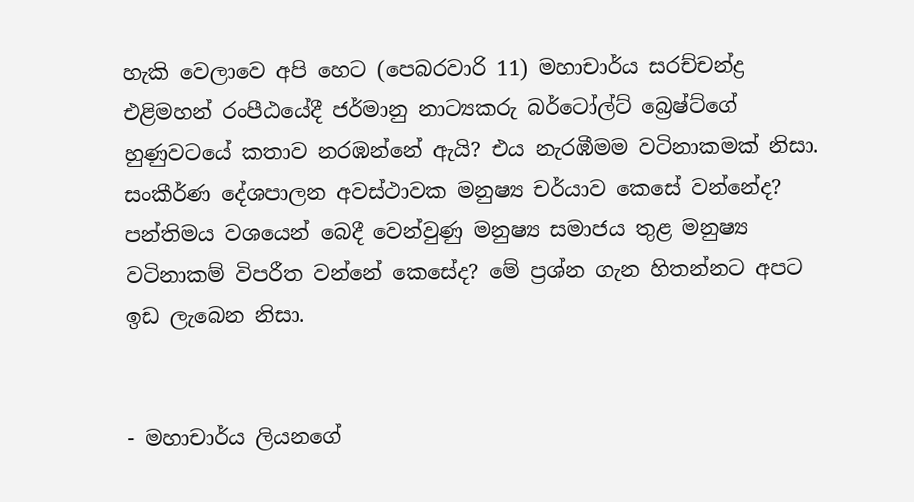හැකි වෙලාවෙ අපි හෙට (පෙබරවාරි 11) මහාචාර්ය සරච්චන්ද්‍ර එළිමහන් රංපීඨයේදී ජර්මානු නාට්‍යකරු බර්ටෝල්ට් බ්‍රෙෂ්ට්ගේ හුණුවටයේ කතාව නරඹන්නේ ඇයි? එය නැරඹීමම වටිනාකමක් නිසා. සංකීර්ණ දේශපාලන අවස්ථාවක මනුෂ්‍ය චර්යාව කෙසේ වන්නේද? පන්තිමය වශයෙන් බෙදී වෙන්වුණු මනුෂ්‍ය සමාජය තුළ මනුෂ්‍ය වටිනාකම් විපරීත වන්නේ කෙසේද? මේ ප්‍රශ්න ගැන හිතන්නට අපට ඉඩ ලැබෙන නිසා.


- මහාචාර්ය ලියනගේ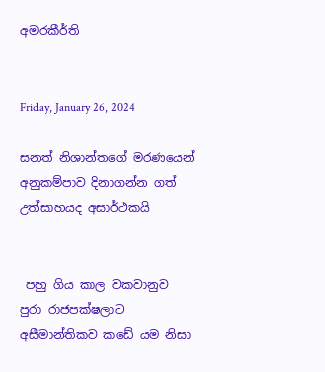අමරකීර්ති


Friday, January 26, 2024

සනත් නිශාන්තගේ මරණයෙන් අනුකම්පාව දිනාගන්න ගත් උත්සාහයද අසාර්ථකයි


 පහු ගිය කාල වකවානුව පුරා රාජපක්ෂලාට අසීමාන්තිකව කඩේ යම නිසා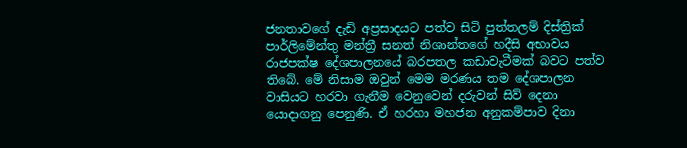ජනතාවගේ දැඩි අප්‍රසාදයට පත්ව සිටි පුත්තලම් දිස්ත්‍රික් පාර්ලිමේන්තු මන්ත්‍රී සනත් නිශාන්තගේ හදීසි අභාවය රාජපක්ෂ දේශපාලනයේ බරපතල කඩාවැටීමක් බවට පත්ව තිබේ. මේ නිසාම ඔවුන් මෙම මරණය තම දේශපාලන වාසියට හරවා ගැනීම වෙනුවෙන් දරුවන් සිව් දෙනා යොදාගනු පෙනුණි. ඒ හරහා මහජන අනුකම්පාව දිනා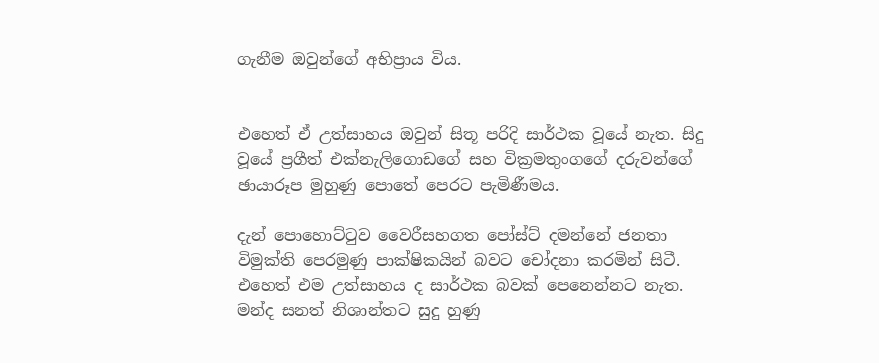ගැනීම ඔවුන්ගේ අභිප්‍රාය විය.


එහෙත් ඒ උත්සාහය ඔවුන් සිතූ පරිදි සාර්ථක වූයේ නැත. සිදු වූයේ ප්‍රගීත් එක්නැලිගොඩගේ සහ වික්‍රමතුංගගේ දරුවන්ගේ ඡායාරූප මුහුණු පොතේ පෙරට පැමිණීමය.

දැන් පොහොට්ටුව වෛරීසහගත පෝස්ට් දමන්නේ ජනතා විමුක්ති පෙරමුණු පාක්ෂිකයින් බවට චෝදනා කරමින් සිටී. එහෙත් එම උත්සාහය ද සාර්ථක බවක් පෙනෙන්නට නැත. මන්ද සනත් නිශාන්තට සුදු හුණු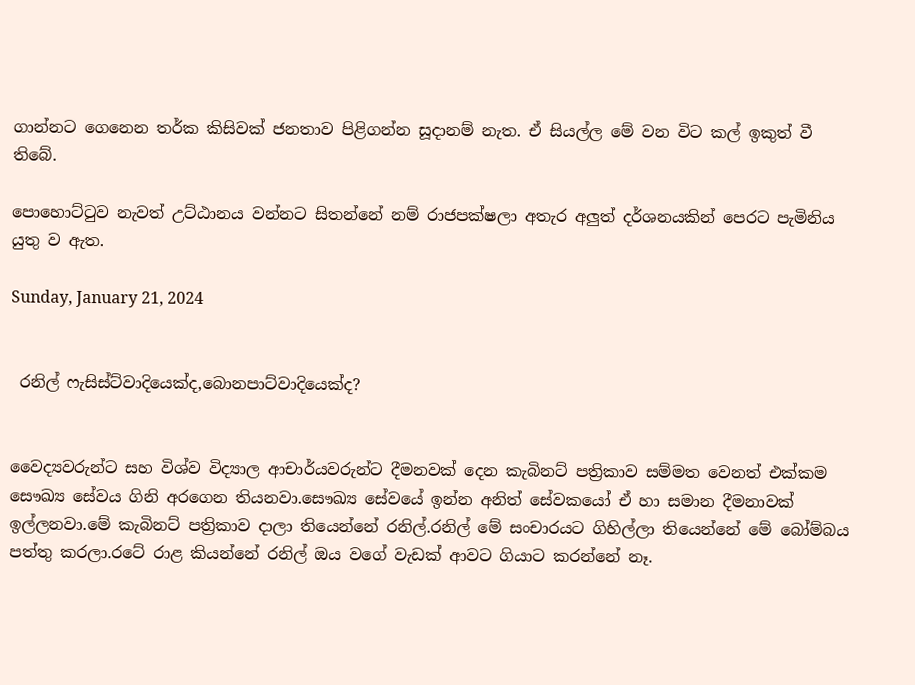ගාන්නට ගෙනෙන තර්ක කිසිවක් ජනතාව පිළිගන්න සූදානම් නැත. ඒ සියල්ල මේ වන විට කල් ඉකුත් වී තිබේ.

පොහොට්ටුව නැවත් උට්ඨානය වන්නට සිතන්නේ නම් රාජපක්ෂලා අතැර අලුත් දර්ශනයකින් පෙරට පැමිනිය යුතු ව ඇත.

Sunday, January 21, 2024


 රනිල් ෆැසිස්ට්වාදියෙක්ද,බොනපාට්වාදියෙක්ද?


වෛද්‍යවරුන්ට සහ විශ්ව විද්‍යාල ආචාර්යවරුන්ට දීමනවක් දෙන කැබිනට් පත්‍රිකාව සම්මත වෙනත් එක්කම සෞඛ්‍ය සේවය ගිනි අරගෙන තියනවා.සෞඛ්‍ය සේවයේ ඉන්න අනිත් සේවකයෝ ඒ හා සමාන දීමනාවක් ඉල්ලනවා.මේ කැබිනට් පත්‍රිකාව දාලා තියෙන්නේ රනිල්.රනිල් මේ සංචාරයට ගිහිල්ලා තියෙන්නේ මේ බෝම්බය පත්තු කරලා.රටේ රාළ කියන්නේ රනිල් ඔය වගේ වැඩක් ආවට ගියාට කරන්නේ නෑ.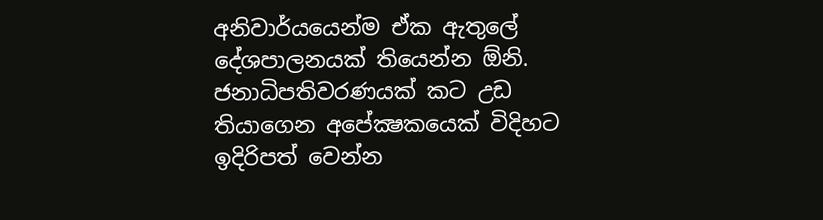අනිවාර්යයෙන්ම ඒක ඇතුලේ දේශපාලනයක් තියෙන්න ඕනි. ජනාධිපතිවරණයක් කට උඩ තියාගෙන අපේක්‍ෂකයෙක් විදිහට ඉදිරිපත් වෙන්න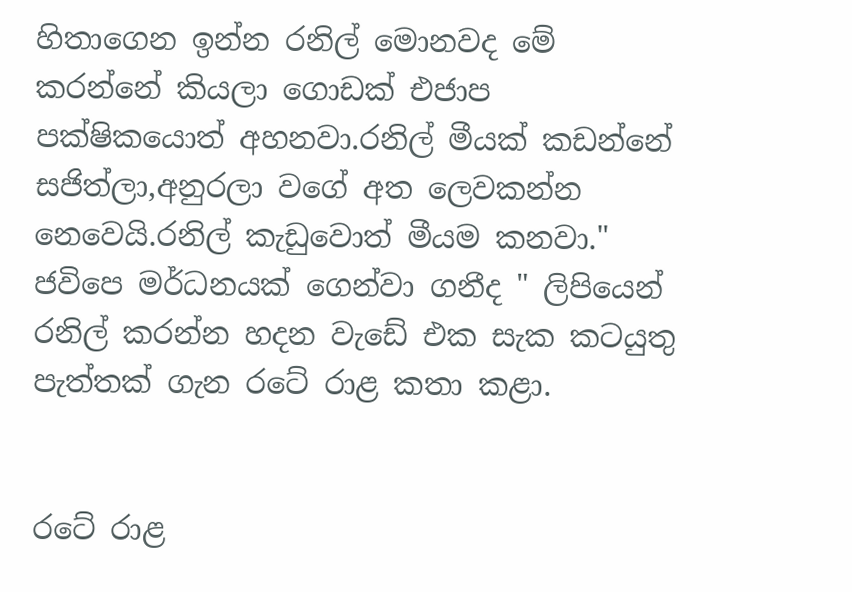හිතාගෙන ඉන්න රනිල් මොනවද මේ කරන්නේ කියලා ගොඩක් එජාප පක්ෂිකයොත් අහනවා.රනිල් මීයක් කඩන්නේ සජිත්ලා,අනුරලා වගේ අත ලෙවකන්න නෙවෙයි.රනිල් කැඩුවොත් මීයම කනවා." ජවිපෙ මර්ධනයක් ගෙන්වා ගනීද " ලිපියෙන් රනිල් කරන්න හදන වැඩේ එක සැක කටයුතු පැත්තක් ගැන රටේ රාළ කතා කළා.


රටේ රාළ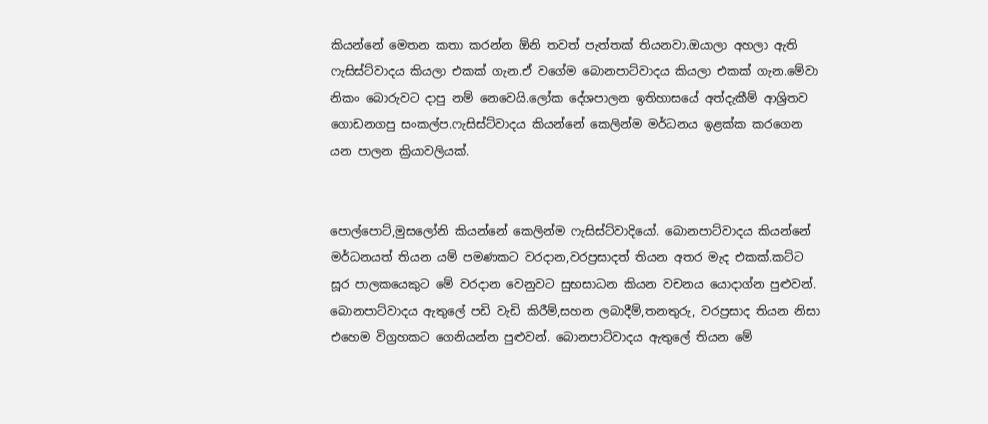කියන්නේ මෙතන කතා කරන්න ඕනි තවත් පැත්තක් තියනවා.ඔයාලා අහලා ඇති ෆැසිස්ට්වාදය කියලා එකක් ගැන.ඒ වගේම බොනපාට්වාදය කියලා එකක් ගැන.මේවා නිකං බොරුවට දාපු නම් නෙවෙයි.ලෝක දේශපාලන ඉතිහාසයේ අත්දැකීම් ආශ්‍රිතව ගොඩනගපු සංකල්ප.ෆැසිස්ට්වාදය කියන්නේ කෙලින්ම මර්ධනය ඉළක්ක කරගෙන යන පාලන ක්‍රියාවලියක්.


පොල්පොට්,මුසලෝනි කියන්නේ කෙලින්ම ෆැසිස්ට්වාදියෝ. බොනපාට්වාදය කියන්නේ මර්ධනයත් තියන යම් පමණකට වරදාන,වරප්‍රසාදත් තියන අතර මැද එකක්.කට්ට සූර පාලකයෙකුට මේ වරදාන වෙනුවට සුභසාධන කියන වචනය යොදාග්න පුළුවන්. බොනපාට්වාදය ඇතුලේ පඩි වැඩි කිරීම්,සහන ලබාදීම්,තනතුරු, වරප්‍රසාද තියන නිසා එහෙම විග්‍රහකට ගෙනියන්න පුළුවන්. බොනපාට්වාදය ඇතුලේ තියන මේ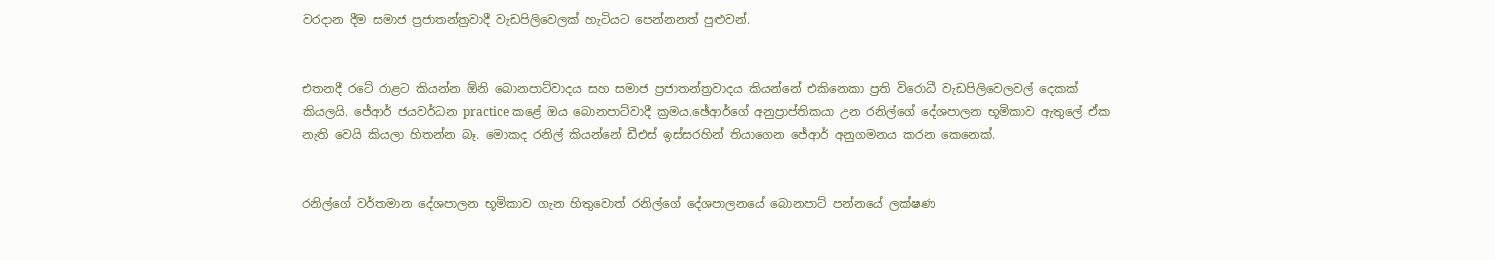වරදාන දීම සමාජ ප්‍රජාතන්ත්‍රවාදී වැඩපිලිවෙලක් හැටියට පෙන්නනත් පුළුවන්.


එතනදී රටේ රාළට කියන්න ඕනි බොනපාට්වාදය සහ සමාජ ප්‍රජාතන්ත්‍රවාදය කියන්නේ එකිනෙකා ප්‍රති විරොධී වැඩපිලිවෙලවල් දෙකක් කියලයි. ජේආර් ජයවර්ධන practice කළේ ඔය බොනපාට්වාදී ක්‍රමය.ඡේආර්ගේ අනුප්‍රාප්තිකයා උන රනිල්ගේ දේශපාලන භූමිකාව ඇතුලේ ඒක නැති වෙයි කියලා හිතන්න බෑ. මොකද රනිල් කියන්නේ ඩීඑස් ඉස්සරහින් තියාගෙන ජේආර් අනුගමනය කරන කෙනෙක්.


රනිල්ගේ වර්තමාන දේශපාලන භූමිකාව ගැන හිතුවොත් රනිල්ගේ දේශපාලනයේ බොනපාට් පන්නයේ ලක්ෂණ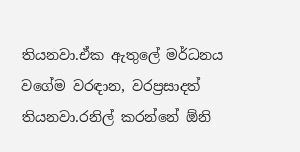තියනවා.ඒක ඇතුලේ මර්ධනය වගේම වරඳාන, වරප්‍රසාදත් තියනවා.රනිල් කරන්නේ ඕනි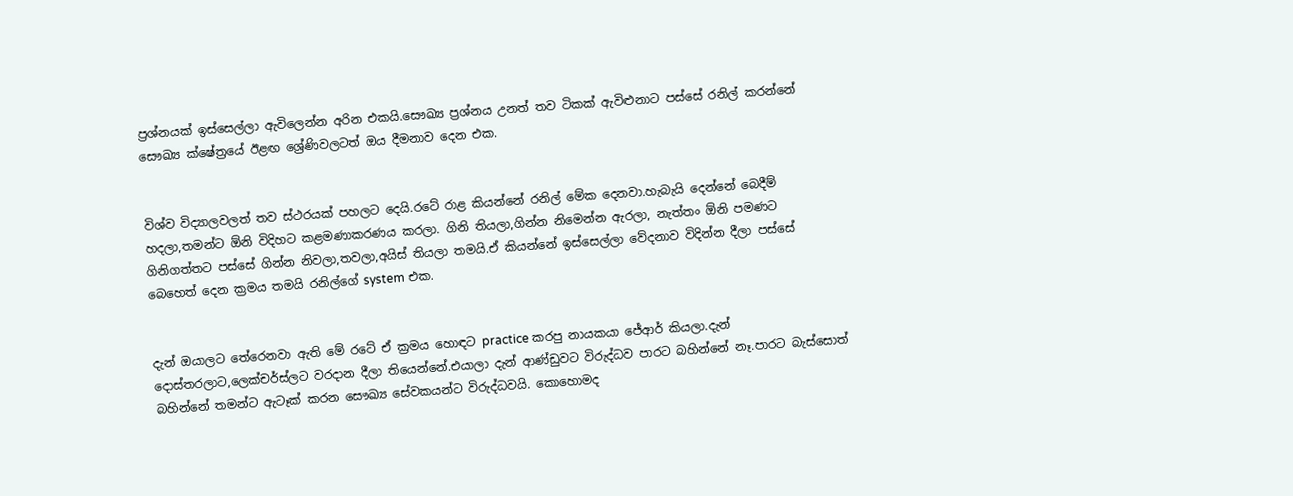ප්‍රශ්නයක් ඉස්සෙල්ලා ඇවිලෙන්න අරින එකයි.සෞඛ්‍ය ප්‍රශ්නය උනත් තව ටිකක් ඇවිළුනාට පස්සේ රනිල් කරන්නේ සෞඛ්‍ය ක්ෂේත්‍රයේ ඊළඟ ශ්‍රේණිවලටත් ඔය දීමනාව දෙන එක.


විශ්ව විද්‍යාලවලත් තව ස්ථරයක් පහලට දෙයි.රටේ රාළ කියන්නේ රනිල් මේක දෙනවා.හැබැයි දෙන්නේ බෙදීම් හදලා,තමන්ට ඕනි විදිහට කළමණාකරණය කරලා. ගිනි තියලා,ගින්න නිමෙන්න ඇරලා, නැත්තං ඕනි පමණට ගිනිගත්තට පස්සේ ගින්න නිවලා,තවලා,අයිස් තියලා තමයි.ඒ කියන්නේ ඉස්සෙල්ලා වේදනාව විදින්න දීලා පස්සේ බෙහෙත් දෙන ක්‍රමය තමයි රනිල්ගේ system එක.


දැන් ඔයාලට තේරෙනවා ඇති මේ රටේ ඒ ක්‍රමය හොඳට practice කරපු නායකයා ජේආර් කියලා.දැන් දොස්තරලාට,ලෙක්චර්ස්ලට වරදාන දීලා තියෙන්නේ.එයාලා දැන් ආණ්ඩුවට විරුද්ධව පාරට බහින්නේ නෑ.පාරට බැස්සොත් බහින්නේ තමන්ට ඇටෑක් කරන සෞඛ්‍ය සේවකයන්ට විරුද්ධවයි. කොහොමද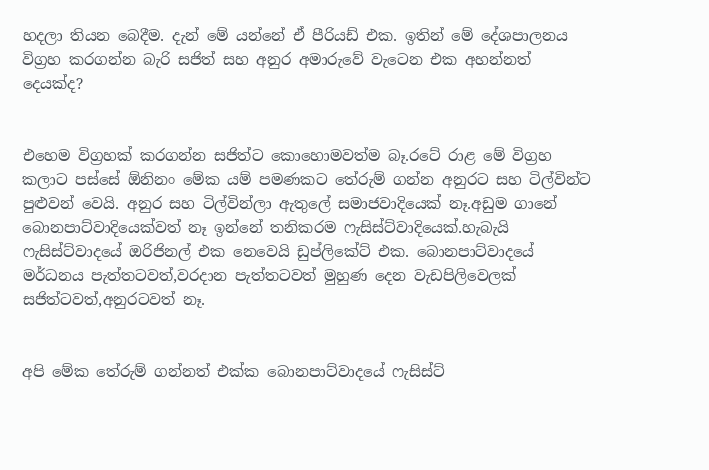හදලා තියන බෙදීම. දැන් මේ යන්නේ ඒ පීරියඩ් එක. ඉතින් මේ දේශපාලනය විග්‍රහ කරගන්න බැරි සජිත් සහ අනුර අමාරුවේ වැටෙන එක අහන්නත් දෙයක්ද?


එහෙම විග්‍රහක් කරගන්න සජිත්ට කොහොමවත්ම බෑ.රටේ රාළ මේ විග්‍රහ කලාට පස්සේ ඕනිනං මේක යම් පමණකට තේරුම් ගන්න අනුරට සහ ටිල්වින්ට පුළුවන් වෙයි. අනුර සහ ටිල්වින්ලා ඇතුලේ සමාජවාදියෙක් නෑ.අඩුම ගානේ බොනපාට්වාදියෙක්වත් නෑ ඉන්නේ තනිකරම ෆැසිස්ට්වාදියෙක්.හැබැයි ෆැසිස්ට්වාදයේ ඔරිජිනල් එක නෙවෙයි ඩුප්ලිකේට් එක. බොනපාට්වාදයේ මර්ධනය පැත්තටවත්,වරදාන පැත්තටවත් මුහුණ දෙන වැඩපිලිවෙලක් සජිත්ටවත්,අනුරටවත් නෑ.


අපි මේක තේරුම් ගන්නත් එක්ක බොනපාට්වාදයේ ෆැසිස්ට්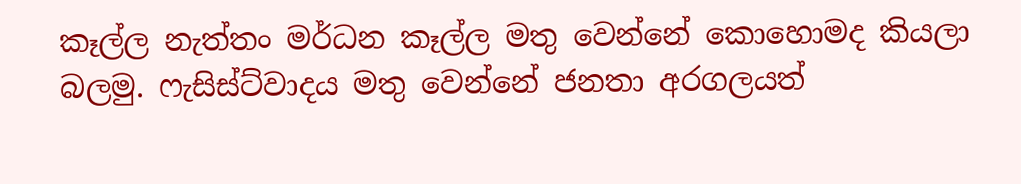කෑල්ල නැත්තං මර්ධන කෑල්ල මතු වෙන්නේ කොහොමද කියලා බලමු. ෆැසිස්ට්වාදය මතු වෙන්නේ ජනතා අරගලයත්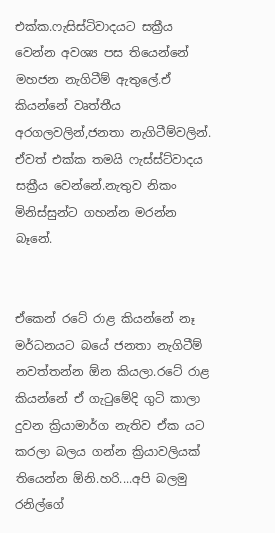එක්ක.ෆැසිස්ටිවාදයට සක්‍රීය වෙන්න අවශ්‍ය පස තියෙන්නේ මහජන නැගිටීම් ඇතුලේ.ඒ කියන්නේ වෘත්තීය අරගලවලින්,ජනතා නැගිටීම්වලින්. ඒවත් එක්ක තමයි ෆැස්ස්ට්වාදය සක්‍රීය වෙන්නේ.නැතුව නිකං මිනිස්සුන්ට ගහන්න මරන්න බෑනේ.


ඒකෙන් රටේ රාළ කියන්නේ නෑ මර්ධනයට බයේ ජනතා නැගිටීම් නවත්තන්න ඕන කියලා.රටේ රාළ කියන්නේ ඒ ගැටුමේදි ගුටි කාලා දුවන ක්‍රියාමාර්ග නැතිව ඒක යට කරලා බලය ගන්න ක්‍රියාවලියක් තියෙන්න ඕනි.හරි....අපි බලමු රනිල්ගේ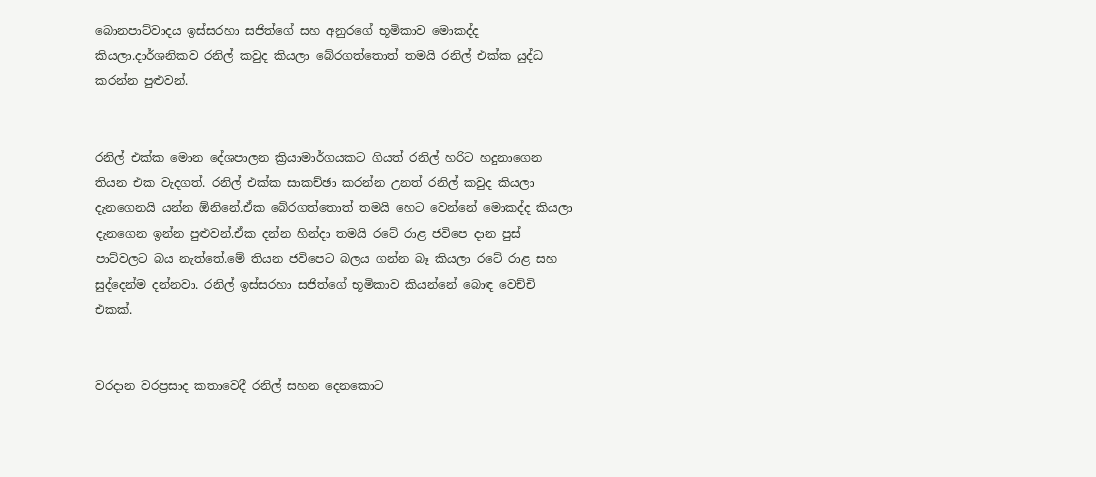බොනපාට්වාදය ඉස්සරහා සජිත්ගේ සහ අනුරගේ භූමිකාව මොකද්ද කියලා.දාර්ශනිකව රනිල් කවුද කියලා බේරගත්තොත් තමයි රනිල් එක්ක යුද්ධ කරන්න පුළුවන්.


රනිල් එක්ක මොන දේශපාලන ක්‍රියාමාර්ගයකට ගියත් රනිල් හරිට හදුනාගෙන තියන එක වැදගත්. රනිල් එක්ක සාකච්ඡා කරන්න උනත් රනිල් කවුද කියලා දැනගෙනයි යන්න ඕනිනේ.ඒක බේරගත්තොත් තමයි හෙට වෙන්නේ මොකද්ද කියලා දැනගෙන ඉන්න පුළුවන්.ඒක දන්න හින්දා තමයි රටේ රාළ ජවිපෙ දාන පුස් පාට්වලට බය නැත්තේ.මේ තියන ජවිපෙට බලය ගන්න බෑ කියලා රටේ රාළ සහ සුද්දෙන්ම දන්නවා. රනිල් ඉස්සරහා සජිත්ගේ භූමිකාව කියන්නේ බොඳ වෙච්චි එකක්.


වරදාන වරප්‍රසාද කතාවෙදී රනිල් සහන දෙනකොට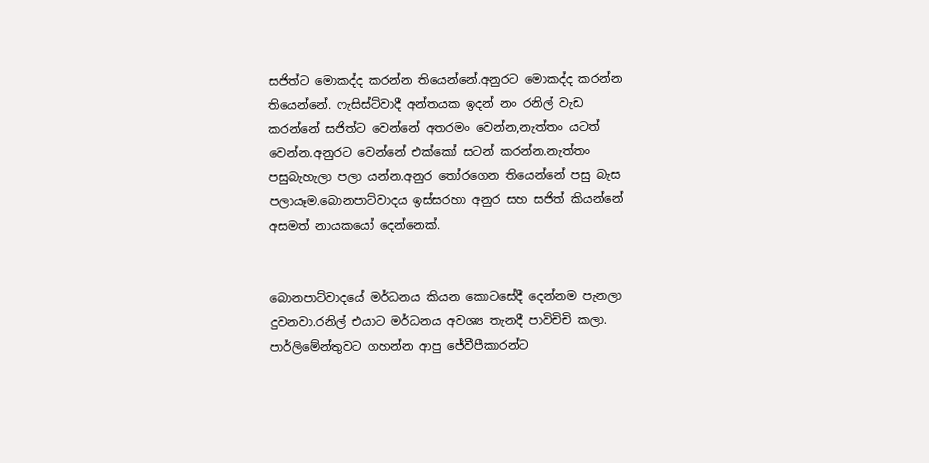සජිත්ට මොකද්ද කරන්න තියෙන්නේ.අනුරට මොකද්ද කරන්න තියෙන්නේ. ෆැසිස්ට්වාදී අන්තයක ඉදන් නං රනිල් වැඩ කරන්නේ සජිත්ට වෙන්නේ අතරමං වෙන්න,නැත්තං යටත් වෙන්න.අනුරට වෙන්නේ එක්කෝ සටන් කරන්න.නැත්තං පසුබැහැලා පලා යන්න.අනුර තෝරගෙන තියෙන්නේ පසු බැස පලායෑම.බොනපාට්වාදය ඉස්සරහා අනුර සහ සජිත් කියන්නේ අසමත් නායකයෝ දෙන්නෙක්.


බොනපාට්වාදයේ මර්ධනය කියන කොටසේදී දෙන්නම පැනලා දුවනවා.රනිල් එයාට මර්ධනය අවශ්‍ය තැනදී පාවිචිචි කලා. පාර්ලිමේන්තුවට ගහන්න ආපු ජේවීපීකාරන්ට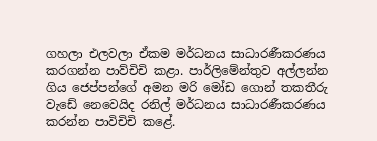ගහලා එලවලා ඒකම මර්ධනය සාධාරණීකරණය කරගන්න පාව්චිචි කළා. පාර්ලිමේන්තුව අල්ලන්න ගිය ජෙප්පන්ගේ අමන මරි මෝඩ ගොන් තකතීරු වැඩේ නෙවෙයිද රනිල් මර්ධනය සාධාරණීකරණය කරන්න පාවිචිචි කළේ.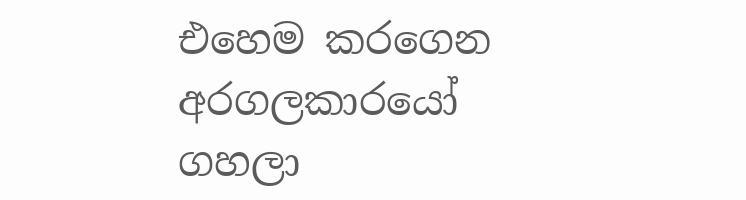එහෙම කරගෙන අරගලකාරයෝ ගහලා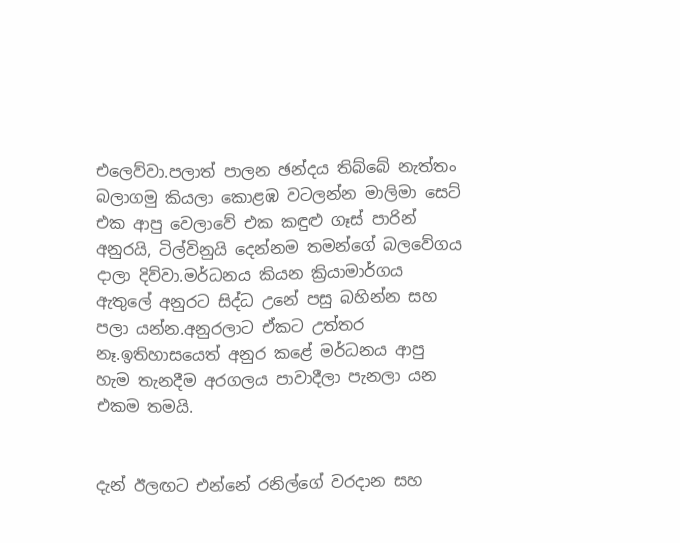එලෙව්වා.පලාත් පාලන ඡන්දය තිබ්බේ නැත්තං බලාගමු කියලා කොළඹ වටලන්න මාලිමා සෙට් එක ආපු වෙලාවේ එක කඳුළු ගෑස් පාරින් අනුරයි, ටිල්විනුයි දෙන්නම තමන්ගේ බලවේගය දාලා දිව්වා.මර්ධනය කියන ක්‍රියාමාර්ගය ඇතුලේ අනුරට සිද්ධ උනේ පසු බහින්න සහ පලා යන්න.අනුරලාට ඒකට උත්තර නෑ.ඉතිහාසයෙත් අනුර කළේ මර්ධනය ආපු හැම තැනදීම අරගලය පාවාදීලා පැනලා යන එකම තමයි.


දැන් ඊලඟට එන්නේ රනිල්ගේ වරදාන සහ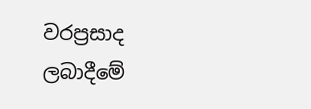වරප්‍රසාද ලබාදීමේ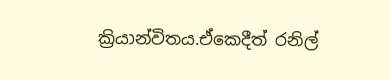ක්‍රියාන්විතය.ඒකෙදීත් රනිල්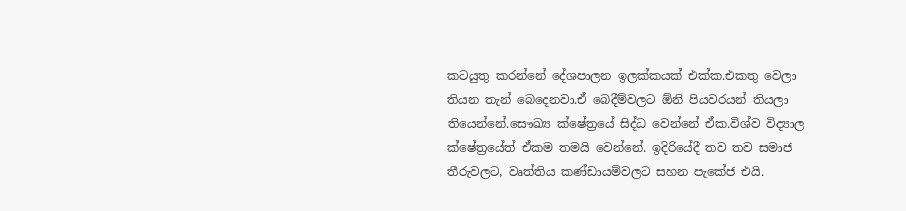කටයුතු කරන්නේ දේශපාලන ඉලක්කයක් එක්ක.එකතු වෙලා තියන තැන් බෙදෙනවා.ඒ බෙදීම්වලට ඕනි පියවරයන් තියලා තියෙන්නේ.සෞඛ්‍ය ක්ෂේත්‍රයේ සිද්ධ වෙන්නේ ඒක.විශ්ව විද්‍යාල ක්ෂේත්‍රයේත් ඒකම තමයි වෙන්නේ. ඉදිරියේදී තව තව සමාජ තීරුවලට, වෘත්තිය කණ්ඩායම්වලට සහන පැකේජ එයි.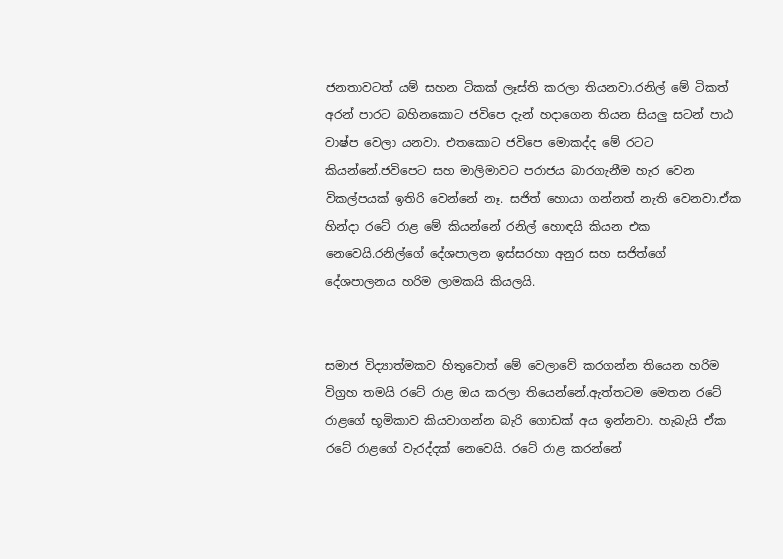ජනතාවටත් යම් සහන ටිකක් ලෑස්ති කරලා තියනවා.රනිල් මේ ටිකත් අරන් පාරට බහිනකොට ජවිපෙ දැන් හදාගෙන තියන සියලු සටන් පාඨ වාෂ්ප වෙලා යනවා. එතකොට ජවිපෙ මොකද්ද මේ රටට කියන්නේ.ජවිපෙට සහ මාලිමාවට පරාජය බාරගැනීම හැර වෙන විකල්පයක් ඉතිරි වෙන්නේ නෑ. සජිත් හොයා ගන්නත් නැති වෙනවා.ඒක හින්දා රටේ රාළ මේ කියන්නේ රනිල් හොඳයි කියන එක නෙවෙයි.රනිල්ගේ දේශපාලන ඉස්සරහා අනුර සහ සජිත්ගේ දේශපාලනය හරිම ලාමකයි කියලයි.


සමාජ විද්‍යාත්මකව හිතුවොත් මේ වෙලාවේ කරගන්න තියෙන හරිම විග්‍රහ තමයි රටේ රාළ ඔය කරලා තියෙන්නේ.ඇත්තටම මෙතන රටේ රාළගේ භූමිකාව කියවාගන්න බැරි ගොඩක් අය ඉන්නවා. හැබැයි ඒක රටේ රාළගේ වැරද්දක් නෙවෙයි. රටේ රාළ කරන්නේ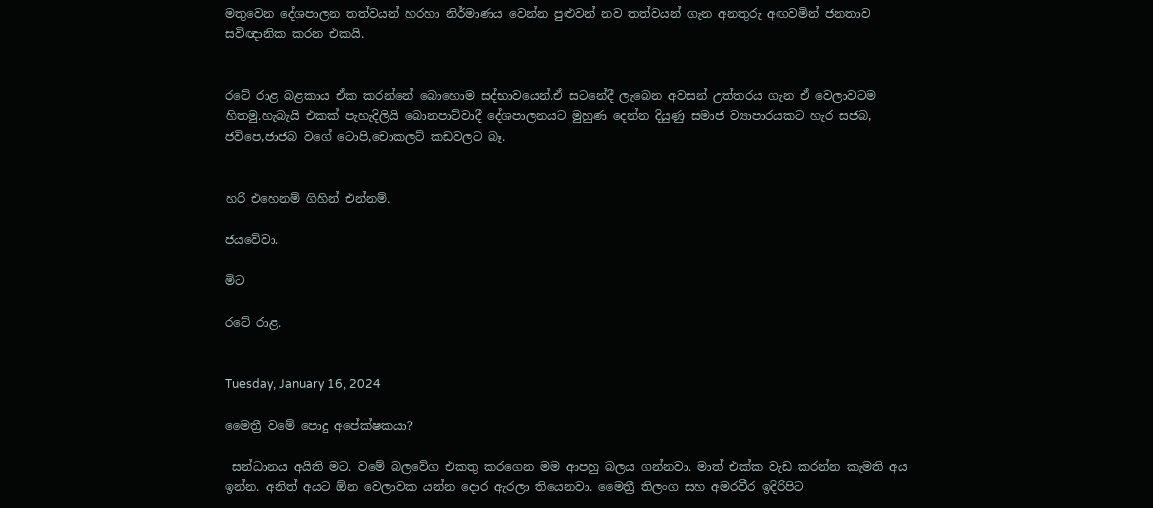මතුවෙන දේශපාලන තත්වයන් හරහා නිර්මාණය වෙන්න පුළුවන් නව තත්වයන් ගැන අනතුරු අඟවමින් ජනතාව සවිඥානික කරන එකයි.


රටේ රාළ බළකාය ඒක කරන්නේ බොහොම සද්භාවයෙන්.ඒ සටනේදී ලැබෙන අවසන් උත්තරය ගැන ඒ වෙලාවටම හිතමු.හැබැයි එකක් පැහැදිලියි බොනපාට්වාදී දේශපාලනයට මුහුණ දෙන්න දියුණු සමාජ ව්‍යාපාරයකට හැර සජබ, ජවිපෙ,ජාජබ වගේ ටොපි,චොකලට් කඩවලට බෑ.


හරි එහෙනම් ගිහින් එන්නම්.

ජයවේවා.

මිට

රටේ රාළ.


Tuesday, January 16, 2024

මෛත්‍රී වමේ පොදු අපේක්ෂකයා?

 සන්ධානය අයිති මට. වමේ බලවේග එකතු කරගෙන මම ආපහු බලය ගන්නවා. මාත් එක්ක වැඩ කරන්න කැමති අය ඉන්න. අනිත් අයට ඕන වෙලාවක යන්න දොර ඇරලා තියෙනවා. මෛත්‍රී තිලංග සහ අමරවීර ඉදිරිපිට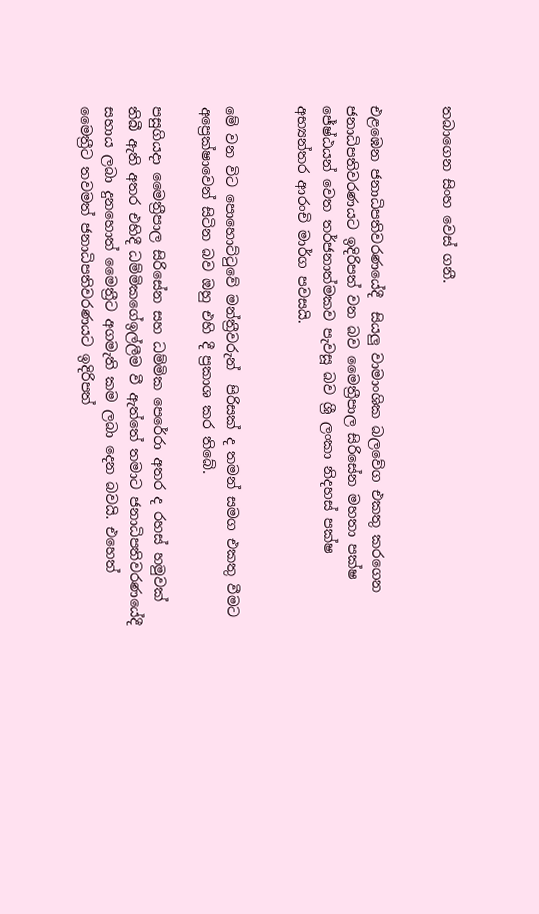තබාගෙන සිංහ වෙස් ගනී.


එළඹෙන ජනාධිපතිවරණයේදී  සියලු වාමාංශික බලවේග එකතු කරගෙන ජනාධිපතිවරණයට ඉදිරිපත් වන බව මෛත්‍රීපාල සිරිසේන මහතා පක්ෂ ජේෂ්ඨයන් වෙත තර්ජනාත්මකව පැවසූ බව ශ්‍රී ලංකා නිදහස් පක්ෂ අභ්‍යන්තර ආරංචි මාර්ග පවසයි.


මේ වන විට පොහොට්ටුවේ මන්‍ත්‍රීවරුන්  පිරිසක් ද තමන් සමග එකතු වීමට අප්‍රෙක්ෂාවෙන් සිටින බව ඔහු එහි දී ප්‍රකාශ කර තිබේ.

පසුගියදා මෛත්‍රීපාල සිරිසේන සහ ධම්මික පෙරේරා අතර ද රහස් හමුවක් තිබී ඇති අතර එහිදී ධම්මිකගේඉල්ලීම වී ඇත්තේ තමාට ජනාධිපතිවරණයේදී සහාය ලබා දුනහොත් මෛත්‍රීට අගමැති කම ලබා දෙන බවයි. එහෙත් මෛත්‍රීට තවමත් ජනාධිපතිවරණයට ඉදිරිපත්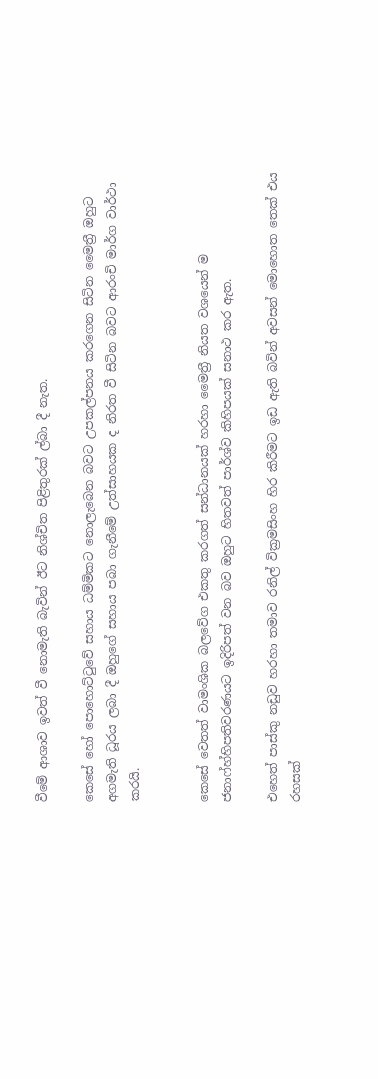වීමේ ආශාව ඉවත් වී නොමැති බැවින් ඊට නිශ්චිත පිළිතුරක් ල්බා දී නැත.

කෙසේ හෝ පොහොට්ටුවේ සහාය ධම්මිකට නොලැබෙන බවට උපකල්පනය කරගෙන සිටින මෛත්‍රී ඔහුට අගමැති ධූරය ලබා දී ඔහුගේ සහාය පබා ගැනීමේ උත්සාහයක ද නිරත වී සිටින බවට ආරංචි මාර්ග වාර්ථා කරයි.


කෙසේ වෙතත් වාමංශික බලවේග එකතු කරගත් සන්ධානයක් හරහා මෛත්‍රී නියත වශයෙන් ම ජනාෆ්හ්හිපතිවරණයට ඉදිරිපත් වන බව ඔහුට හිතවත් පාර්ශ්ව කිහිපයක් සනාථ කර ඇත.

එහෙත් පාස්කු නඩුව හරහා තමාව රනිල් වික්‍රමසිංහ හිර කිරීමට ඉඩ ඇති බවින් අවසන් මොහොත තෙක් එය රහසක්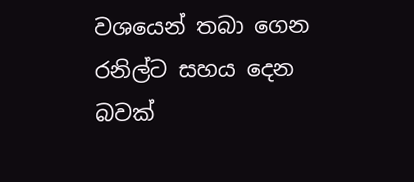වශයෙන් තබා ගෙන රනිල්ට සහය දෙන බවක්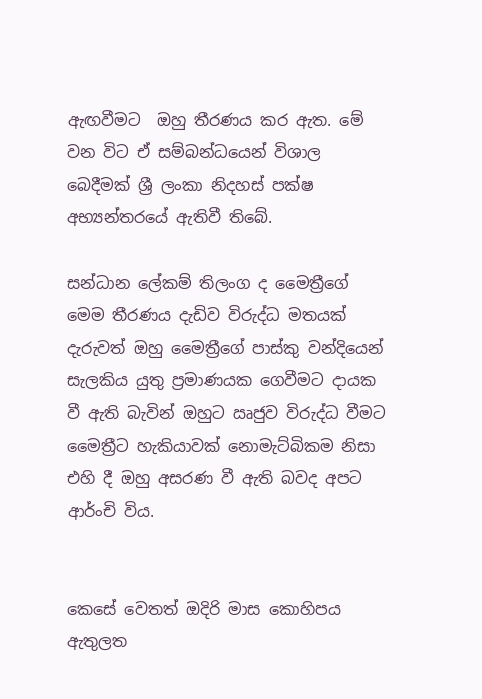ඇඟවීමට  ඔහු තීරණය කර ඇත. මේ වන විට ඒ සම්බන්ධයෙන් විශාල බෙදීමක් ශ්‍රී ලංකා නිදහස් පක්ෂ අභ්‍යන්තරයේ ඇතිවී තිබේ.

සන්ධාන ලේකම් තිලංග ද මෛත්‍රීගේ මෙම තීරණය දැඩිව විරුද්ධ මතයක් දැරුවත් ඔහු මෛත්‍රීගේ පාස්කු වන්දියෙන් සැලකිය යුතු ප්‍රමාණයක ගෙවීමට දායක වී ඇති බැවින් ඔහුට ඍජුව විරුද්ධ වීමට මෛත්‍රීට හැකියාවක් නොමැට්බිකම නිසා එහි දී ඔහු අසරණ වී ඇති බවද අපට ආර්ංචි විය.


කෙසේ වෙතත් ඔදිරි මාස කොහිපය ඇතුලත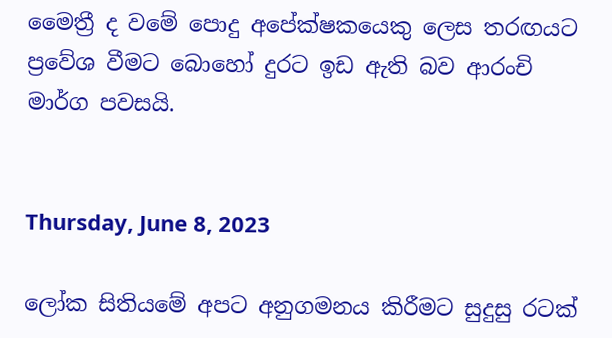මෛත්‍රී ද වමේ පොදු අපේක්ෂකයෙකු ලෙස තරඟයට ප්‍රවේශ වීමට බොහෝ දුරට ඉඩ ඇති බව ආරංචි මාර්ග පවසයි.


Thursday, June 8, 2023

ලෝක සිතියමේ අපට අනුගමනය කිරීමට සුදුසු රටක්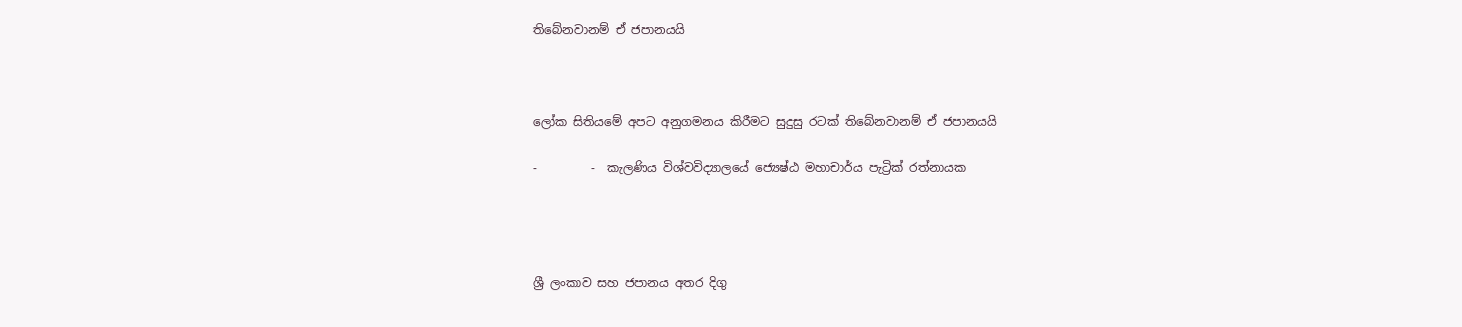තිබේනවානම් ඒ ජපානයයි



ලෝක සිතියමේ අපට අනුගමනය කිරීමට සුදුසු රටක් තිබේනවානම් ඒ ජපානයයි

-         -  කැලණිය විශ්වවිද්‍යාලයේ ජ්‍යෙෂ්ඨ මහාචාර්ය පැට්‍රික් රත්නායක




ශ්‍රී ලංකාව සහ ජපානය අතර දිගු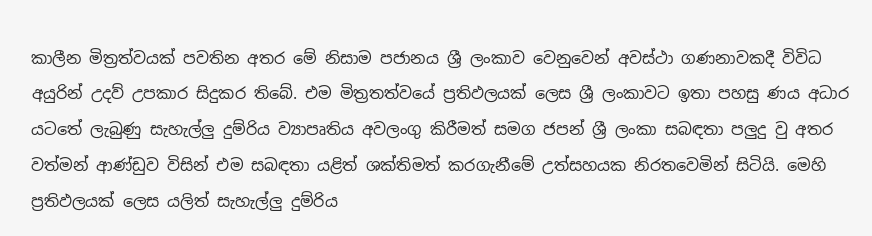කාලීන මිත්‍රත්වයක් පවතින අතර මේ නිසාම පජානය ශ්‍රී ලංකාව වෙනුවෙන් අවස්ථා ගණනාවකදී විවිධ අයුරින් උදව් උපකාර සිදුකර තිබේ. එම මිත්‍රතත්වයේ ප්‍රතිඵලයක් ලෙස ශ්‍රී ලංකාවට ඉතා පහසු ණය අධාර යටතේ ලැබුණු සැහැල්ලු දුම්රිය ව්‍යාපෘතිය අවලංගු කිරීමත් සමග ජපන් ශ්‍රී ලංකා සබඳතා පලුදු වු අතර වත්මන් ආණ්ඩුව විසින් එම සබඳතා යළිත් ශක්තිමත් කරගැනීමේ උත්සහයක නිරතවෙමින් සිටියි. මෙහි ප්‍රතිඵලයක් ලෙස යලිත් සැහැල්ලු දුම්රිය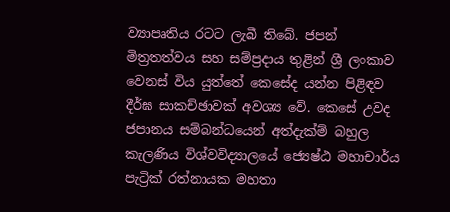ව්‍යාපෘතිය රටට ලැබී තිබේ. ජපන් මිත්‍රතත්වය සහ සම්ප්‍රදාය තුළින් ශ්‍රී ලංකාව වෙනස් විය යුත්තේ කෙසේද යන්න පිළිඳව දීර්ඝ සාකච්ඡාවක් අවශ්‍ය වේ. කෙසේ උවද ජපානය සම්බන්ධයෙන් අත්දැක්ම් බහුල   කැලණිය විශ්වවිද්‍යාලයේ ජ්‍යෙෂ්ඨ මහාචාර්ය පැට්‍රික් රත්නායක මහතා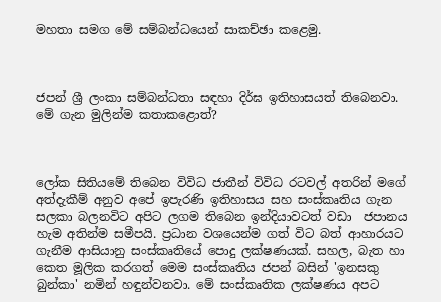මහතා සමග මේ සම්බන්ධයෙන් සාකච්ඡා කළෙමු.



ජපන් ශ්‍රී ලංකා සම්බන්ධතා සඳහා දිර්ඝ ඉතිහාසයත් තිබෙනවා. මේ ගැන මුලින්ම කතාකළොත්?



ලෝක සිතියමේ තිබෙන විවිධ ජාතීන් විවිධ රටවල් අතරින් මගේ අත්දැකීම් අනුව අපේ ඉපැරණි ඉතිහාසය සහ සංස්කෘතිය ගැන සලකා බලනවිට අපිට ලගම තිබෙන ඉන්දියාවටත් වඩා  ජපානය හැම අතින්ම සමීපයි. ප්‍රධාන වශයෙන්ම ගත් විට බත් ආහාරයට ගැනීම ආසියානු සංස්කෘතියේ පොදු ලක්ෂණයක්. සහල, බැත හා කෙත මූලික කරගත් මෙම සංස්කෘතිය ජපන් බසින් 'ඉනසකු බුන්කා' නමින් හඳුන්වනවා. මේ සංස්කෘතික ලක්ෂණය අපට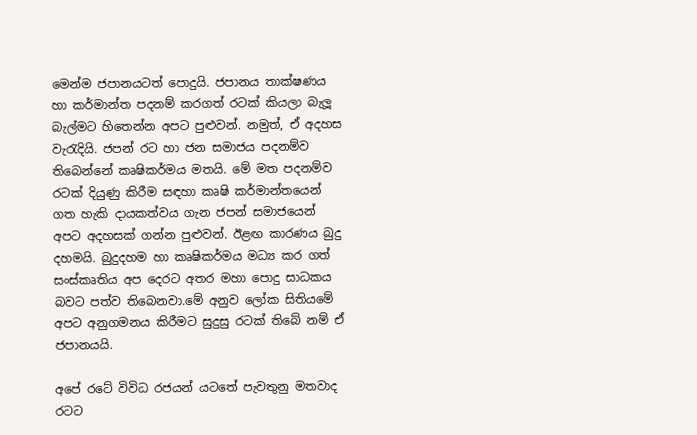මෙන්ම ජපානයටත් පොදුයි. ජපානය තාක්ෂණය හා කර්මාන්ත පදනම් කරගත් රටක් කියලා බැලූ බැල්මට හිතෙන්න අපට පුළුවන්. නමුත්, ඒ අදහස වැරැදියි. ජපන් රට හා ජන සමාජය පදනම්ව තිබෙන්නේ කෘෂිකර්මය මතයි. මේ මත පදනම්ව රටක් දියුණු කිරීම සඳහා කෘෂි කර්මාන්තයෙන් ගත හැකි දායකත්වය ගැන ජපන් සමාජයෙන් අපට අදහසක් ගන්න පුළුවන්. ඊළඟ කාරණය බුදු දහමයි. බුදුදහම හා කෘෂිකර්මය මධ්‍ය කර ගත් සංස්කෘතිය අප දෙරට අතර මහා පොදු සාධකය බවට පත්ව තිබෙනවා.මේ අනුව ලෝක සිතියමේ අපට අනුගමනය කිරීමට සුදුසු රටක් තිබේ නම් ඒ ජපානයයි.

අපේ රටේ විවිධ රජයන් යටතේ පැවතුනු මතවාද රටට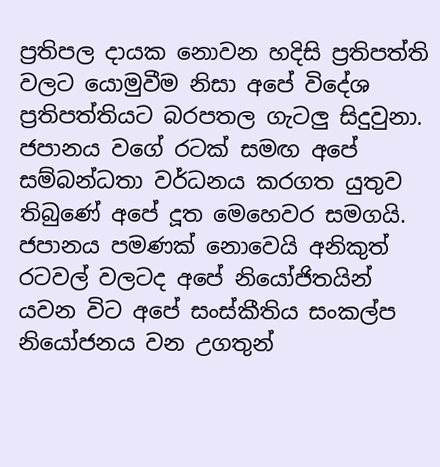ප්‍රතිපල දායක නොවන හදිසි ප්‍රතිපත්ති වලට යොමුවීම නිසා අපේ විදේශ ප්‍රතිපත්තියට බරපතල ගැටලු සිදුවුනා.  ජපානය වගේ රටක් සමඟ අපේ සම්බන්ධතා වර්ධනය කරගත යුතුව තිබුණේ අපේ දූත මෙහෙවර සමගයි. ජපානය පමණක් නොවෙයි අනිකුත් රටවල් වලටද අපේ නියෝජිතයින් යවන විට අපේ සංස්කීතිය සංකල්ප නියෝජනය වන උගතුන්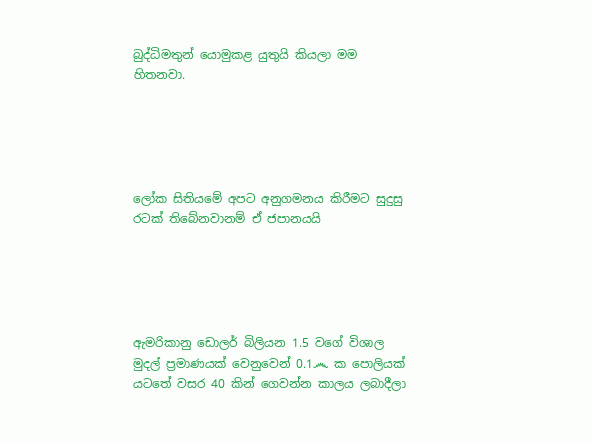බුද්ධිමතුන් යොමුකළ යුතුයි කියලා මම හිතනවා.





ලෝක සිතියමේ අපට අනුගමනය කිරීමට සුදුසු රටක් තිබේනවානම් ඒ ජපානයයි





ඇමරිකානු ඩොලර් බිලියන 1.5 වගේ විශාල මුදල් ප්‍රමාණයක් වෙනුවෙන් 0.1෴ ක පොලියක් යටතේ වසර 40 කින් ගෙවන්න කාලය ලබාදීලා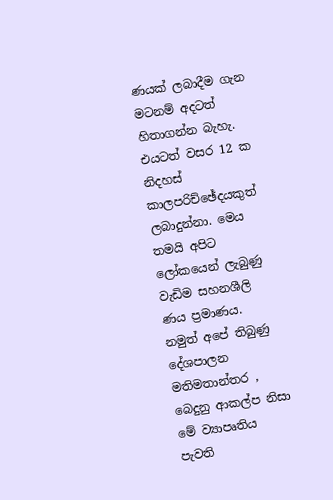ණයක් ලබාදීම ගැන මටනම් අදටත් හිතාගන්න බැහැ. එයටත් වසර 12 ක නිදහස් කාලපරිච්ඡේදයකුත් ලබාදුන්නා. මෙය තමයි අපිට ලෝකයෙන් ලැබුණු වැඩිම සහනශීලි ණය ප්‍රමාණය. නමුත් අපේ තිබුණු දේශපාලන මතිමතාන්තර , බෙදුනු ආකල්ප නිසා මේ ව්‍යාපෘතිය පැවති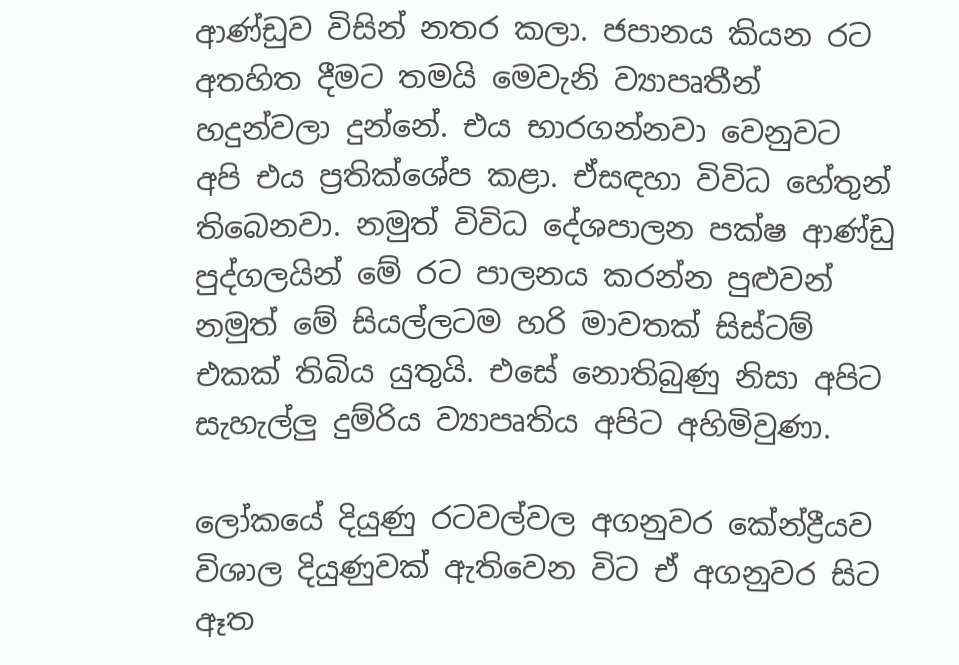ආණ්ඩුව විසින් නතර කලා. ජපානය කියන රට අතහිත දීමට තමයි මෙවැනි ව්‍යාපෘතීන් හදුන්වලා දුන්නේ. එය භාරගන්නවා වෙනුවට අපි එය ප්‍රතික්ශේප කළා. ඒසඳහා විවිධ හේතුන් තිබෙනවා. නමුත් විවිධ දේශපාලන පක්ෂ ආණ්ඩු  පුද්ගලයින් මේ රට පාලනය කරන්න පුළුවන් නමුත් මේ සියල්ලටම හරි මාවතක් සිස්ටම් එකක් තිබිය යුතුයි. එසේ නොතිබුණු නිසා අපිට සැහැල්ලු දුම්රිය ව්‍යාපෘතිය අපිට අහිමිවුණා.

ලෝකයේ දියුණු රටවල්වල අගනුවර කේන්ද්‍රීයව විශාල දියුණුවක් ඇතිවෙන විට ඒ අගනුවර සිට ඈත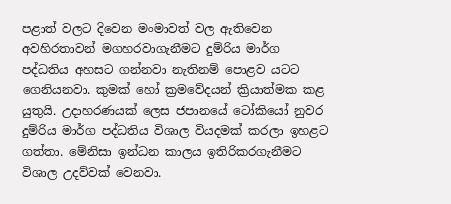පළාත් වලට දිවෙන මංමාවත් වල ඇතිවෙන අවහිරතාවන් මගහරවාගැනීමට දුම්රිය මාර්ග පද්ධතිය අහසට ගන්නවා නැතිනම් පොළව යටට ගෙනියනවා. කුමක් හෝ ක්‍රමවේදයන් ක්‍රියාත්මක කළ යුතුයි. උදාහරණයක් ලෙස ජපානයේ ටෝකියෝ නුවර දුම්රිය මාර්ග පද්ධතිය විශාල වියදමක් කරලා ඉහළට ගත්තා. මේනිසා ඉන්ධන කාලය ඉතිරිකරගැනීමට විශාල උදව්වක් වෙනවා.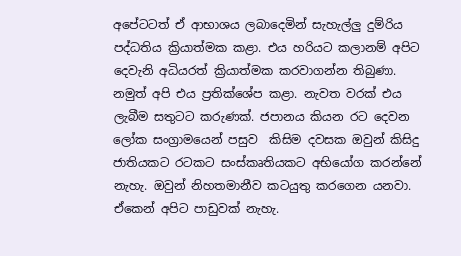අපේටටත් ඒ ආභාශය ලබාදෙමින් සැහැල්ලු දුම්රිය පද්ධතිය ක්‍රියාත්මක කළා. එය හරියට කලානම් අපිට දෙවැනි අධියරත් ක්‍රියාත්මක කරවාගන්න තිබුණා. නමුත් අපි එය ප්‍රතික්ශේප කළා. නැවත වරක් එය ලැබීම සතුටට කරුණක්. ජපානය කියන රට දෙවන ලෝක සංග්‍රාමයෙන් පසුව  කිසිම දවසක ඔවුන් කිසිදු ජාතියකට රටකට සංස්කෘතියකට අභියෝග කරන්නේ නැහැ. ඔවුන් නිහතමානීව කටයුතු කරගෙන යනවා. ඒකෙන් අපිට පාඩුවක් නැහැ.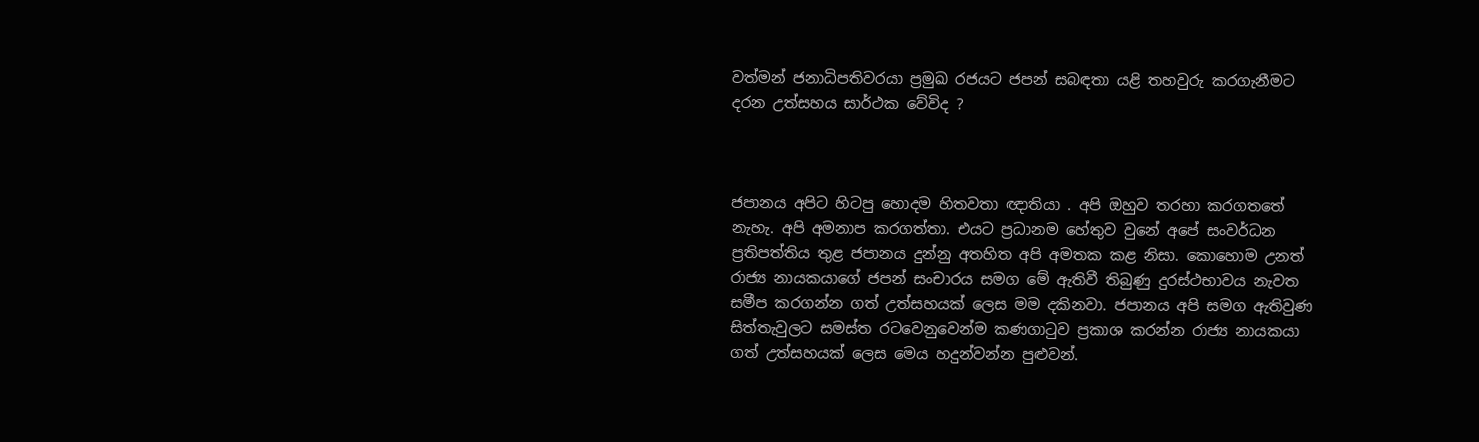වත්මන් ජනාධිපතිවරයා ප්‍රමුඛ රජයට ජපන් සබඳතා යළි තහවුරු කරගැනීමට දරන උත්සහය සාර්ථක වේවිද ?



ජපානය අපිට හිටපු හොදම හිතවතා ඥාතියා . අපි ඔහුව තරහා කරගතතේ නැහැ. අපි අමනාප කරගත්තා. එයට ප්‍රධානම හේතුව වුනේ අපේ සංවර්ධන ප්‍රතිපත්තිය තුළ ජපානය දුන්නු අතහිත අපි අමතක කළ නිසා. කොහොම උනත් රාජ්‍ය නායකයාගේ ජපන් සංචාරය සමග මේ ඇතිවී තිබුණු දුරස්ථභාවය නැවත සමීප කරගන්න ගත් උත්සහයක් ලෙස මම දකිනවා. ජපානය අපි සමග ඇතිවුණ සිත්තැවුලට සමස්ත රටවෙනුවෙන්ම කණගාටුව ප්‍රකාශ කරන්න රාජ්‍ය නායකයා ගත් උත්සහයක් ලෙස මෙය හදුන්වන්න පුළුවන්.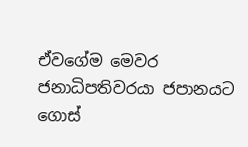ඒවගේම මෙවර ජනාධිපතිවරයා ජපානයට ගොස්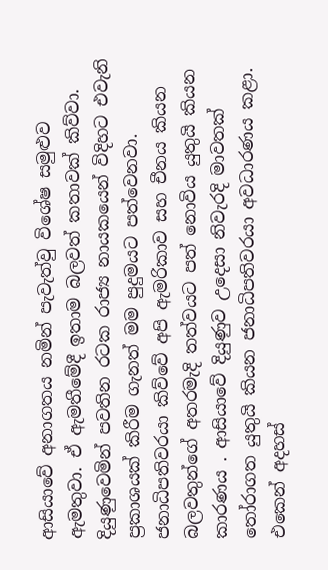ආසියාවේ අනාගතය නමින් පැවැත්වු විශේෂ සමුළුව ඇමතුවා. ඒ ඇමතීමේදී ඉතාම බලවත් කතාවක් කිව්වා. දියුණුවෙමින් පවතින රටක රාජ්‍ය නායකයෙන් විදිහට එවැනි ප්‍රකාශයක් කිරීම ගැනත් මම පුදුමයට පත්වෙනවා. ජනාධිපතිවරයා කිව්වේ අපි ඇමරිකාව සහ චීනය කියන බලවතුන්ගේ අතරමැදි තත්වයට පත් නොවිය යුතුයි කියන කාරණය . ආසියාවේ දියුණුව උදෙසා නිවැරදි මාවතක් තෝරාගත යුතුයි කියන ජනාධිපතිවරයා අවධාරණය කළා. එකෙන් අදහස්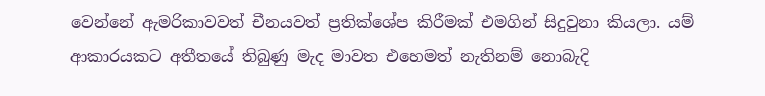වෙන්නේ ඇමරිකාවවත් චීනයවත් ප්‍රතික්ශේප කිරීමක් එමගින් සිදුවුනා කියලා. යම් ආකාරයකට අතීතයේ තිබුණු මැද මාවත එහෙමත් නැතිනම් නොබැදි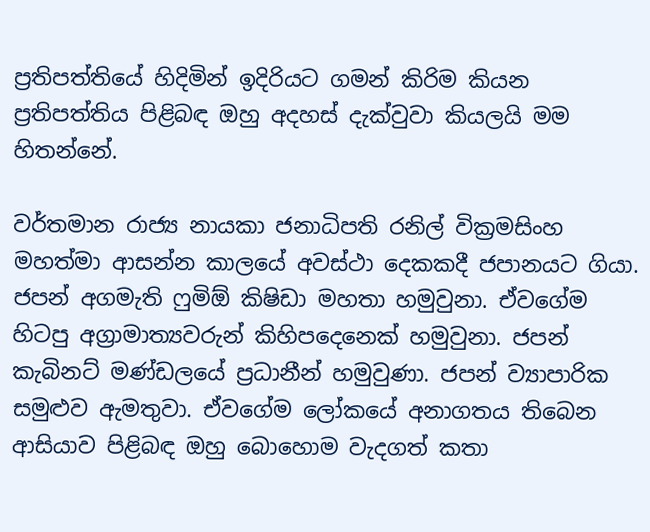ප්‍රතිපත්තියේ හිදිමින් ඉදිරියට ගමන් කිරිම කියන ප්‍රතිපත්තිය පිළිබඳ ඔහු අදහස් දැක්වුවා කියලයි මම හිතන්නේ.

වර්තමාන රාජ්‍ය නායකා ජනාධිපති රනිල් වික්‍රමසිංහ මහත්මා ආසන්න කාලයේ අවස්ථා දෙකකදී ජපානයට ගියා. ජපන් අගමැති ෆුමිඕ කිෂිඩා මහතා හමුවුනා. ඒවගේම හිටපු අග්‍රාමාත්‍යවරුන් කිහිපදෙනෙක් හමුවුනා. ජපන් කැබිනට් මණ්ඩලයේ ප්‍රධානීන් හමුවුණා. ජපන් ව්‍යාපාරික සමුළුව ඇමතුවා. ඒවගේම ලෝකයේ අනාගතය තිබෙන ආසියාව පිළිබඳ ඔහු බොහොම වැදගත් කතා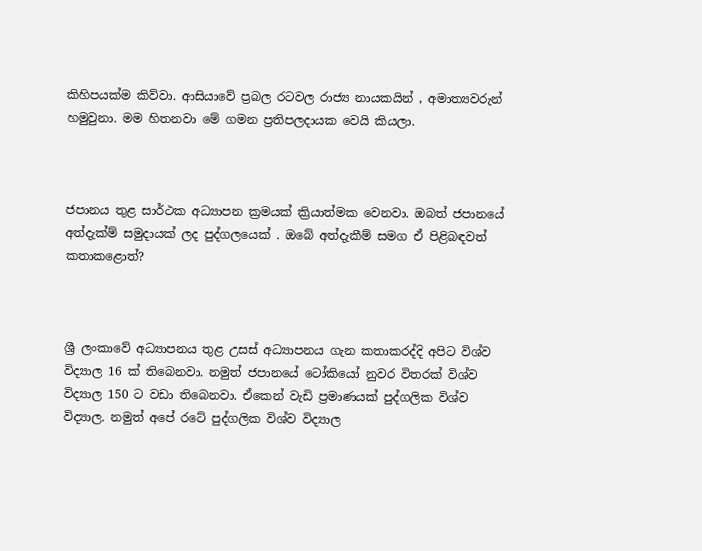කිහිපයක්ම කිව්වා. ආසියාවේ ප්‍රබල රටවල රාජ්‍ය නායකයින් , අමාත්‍යවරුන් හමුවුනා. මම හිතනවා මේ ගමන ප්‍රතිපලදායක වෙයි කියලා.



ජපානය තුළ සාර්ථක අධ්‍යාපන ක්‍රමයක් ක්‍රියාත්මක වෙනවා. ඔබත් ජපානයේ අත්දැක්ම් සමුදායක් ලද පුද්ගලයෙක් . ඔබේ අත්දැකීම් සමග ඒ පිළිබඳවත් කතාකළොත්?



ශ්‍රී ලංකාවේ අධ්‍යාපනය තුළ උසස් අධ්‍යාපනය ගැන කතාකරද්දි අපිට විශ්ව විද්‍යාල 16 ක් තිබෙනවා. නමුත් ජපානයේ ටෝකියෝ නුවර විතරක් විශ්ව විද්‍යාල 150 ට වඩා තිබෙනවා. ඒකෙන් වැඩි ප්‍රමාණයක් පුද්ගලික විශ්ව විද්‍යාල. නමුත් අපේ රටේ පුද්ගලික විශ්ව විද්‍යාල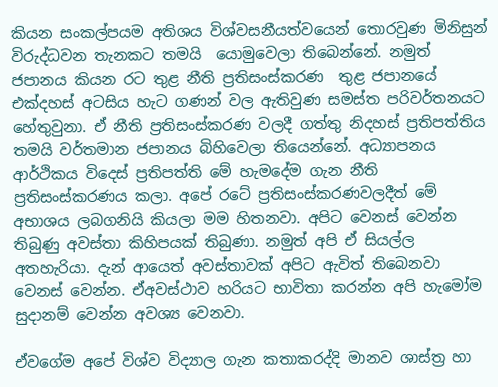කියන සංකල්පයම අතිශය විශ්වසනීයත්වයෙන් තොරවුණ මිනිසුන් විරුද්ධවන තැනකට තමයි  යොමුවෙලා තිබෙන්නේ. නමුත් ජපානය කියන රට තුළ නීති ප්‍රතිසංස්කරණ  තුළ ජපානයේ එක්දහස් අටසිය හැට ගණන් වල ඇතිවුණ සමස්ත පරිවර්තනයට හේතුවුනා. ඒ නීති ප්‍රතිසංස්කරණ වලදී ගත්තු නිදහස් ප්‍රතිපත්තිය තමයි වර්තමාන ජපානය බිහිවෙලා තියෙන්නේ. අධ්‍යාපනය ආර්ථිකය විදෙස් ප්‍රතිපත්ති මේ හැමදේම ගැන නීති ප්‍රතිසංස්කරණය කලා. අපේ රටේ ප්‍රතිසංස්කරණවලදීත් මේ අභාශය ලබගනියි කියලා මම හිතනවා. අපිට වෙනස් වෙන්න තිබුණු අවස්තා කිහිපයක් තිබුණා. නමුත් අපි ඒ සියල්ල අතහැරියා. දැන් ආයෙත් අවස්තාවක් අපිට ඇවිත් තිබෙනවා වෙනස් වෙන්න. ඒඅවස්ථාව හරියට භාවිතා කරන්න අපි හැමෝම සුදානම් වෙන්න අවශ්‍ය වෙනවා.

ඒවගේම අපේ විශ්ව විද්‍යාල ගැන කතාකරද්දි මානව ශාස්ත්‍ර හා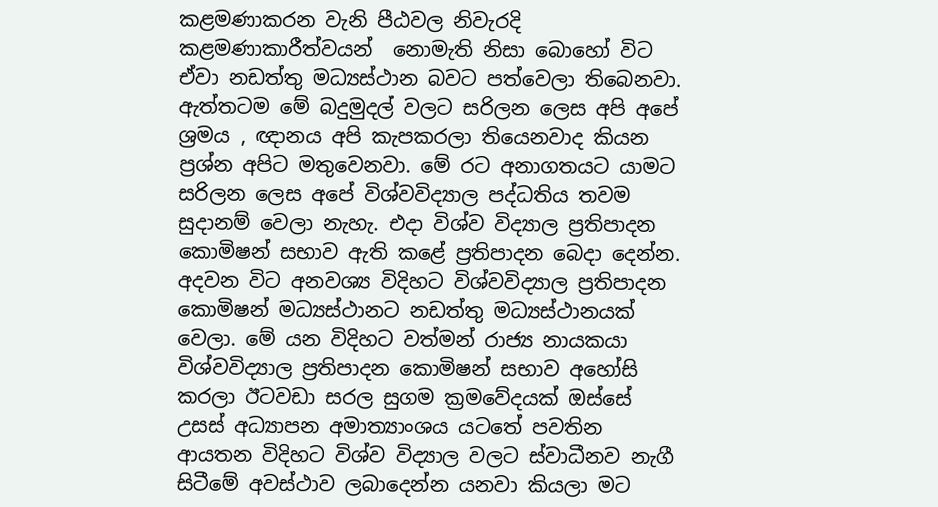කළමණාකරන වැනි පීඨවල නිවැරදි කළමණාකාරීත්වයන්  නොමැති නිසා බොහෝ විට ඒවා නඩත්තු මධ්‍යස්ථාන බවට පත්වෙලා තිබෙනවා. ඇත්තටම මේ බදුමුදල් වලට සරිලන ලෙස අපි අපේ ශ්‍රමය , ඥානය අපි කැපකරලා තියෙනවාද කියන ප්‍රශ්න අපිට මතුවෙනවා. මේ රට අනාගතයට යාමට සරිලන ලෙස අපේ විශ්වවිද්‍යාල පද්ධතිය තවම සුදානම් වෙලා නැහැ. එදා විශ්ව විද්‍යාල ප්‍රතිපාදන කොමිෂන් සභාව ඇති කළේ ප්‍රතිපාදන බෙදා දෙන්න. අදවන විට අනවශ්‍ය විදිහට විශ්වවිද්‍යාල ප්‍රතිපාදන කොමිෂන් මධ්‍යස්ථානට නඩත්තු මධ්‍යස්ථානයක් වෙලා. මේ යන විදිහට වත්මන් රාජ්‍ය නායකයා විශ්වවිද්‍යාල ප්‍රතිපාදන කොමිෂන් සභාව අහෝසි කරලා ඊටවඩා සරල සුගම ක්‍රමවේදයක් ඔස්සේ උසස් අධ්‍යාපන අමාත්‍යාංශය යටතේ පවතින ආයතන විදිහට විශ්ව විද්‍යාල වලට ස්වාධීනව නැගී සිටීමේ අවස්ථාව ලබාදෙන්න යනවා කියලා මට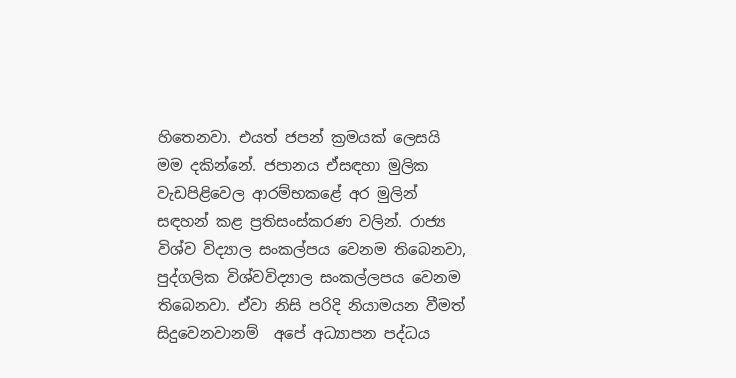හිතෙනවා. එයත් ජපන් ක්‍රමයක් ලෙසයි මම දකින්නේ. ජපානය ඒසඳහා මුලික වැඩපිළිවෙල ආරම්භකළේ අර මුලින් සඳහන් කළ ප්‍රතිසංස්කරණ වලින්. රාජ්‍ය විශ්ව විද්‍යාල සංකල්පය වෙනම තිබෙනවා, පුද්ගලික විශ්වවිද්‍යාල සංකල්ලපය වෙනම තිබෙනවා. ඒවා නිසි පරිදි නියාමයන වීමත් සිදුවෙනවානම්  අපේ අධ්‍යාපන පද්ධය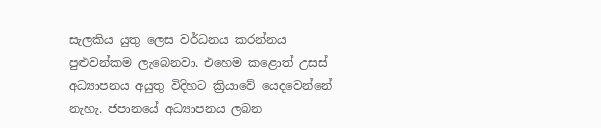සැලකිය යුතු ලෙස වර්ධනය කරන්නය පුළුවන්කම ලැබෙනවා. එහෙම කළොත් උසස් අධ්‍යාපනය අයුතු විදිහට ක්‍රියාවේ යෙදවෙන්නේ නැහැ. ජපානයේ අධ්‍යාපනය ලබන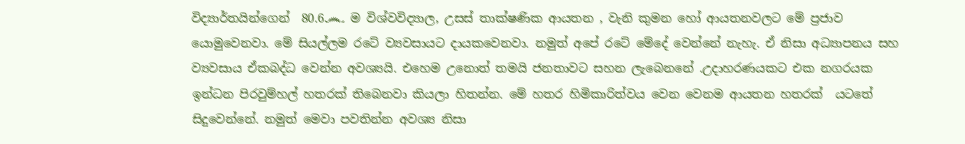විද්‍යාර්තයින්ගෙන්  80.6෴ ම විශ්වවිද්‍යාල, උසස් තාක්ෂණික ආයතන , වැනි කුමන හෝ ආයතනවලට මේ ප්‍රජාව යොමුවෙනවා. මේ සියල්ලම රටේ ව්‍යවසායට දායකවෙනවා. නමුත් අපේ රටේ මේදේ වෙන්නේ නැහැ. ඒ නිසා අධ්‍යාපනය සහ ව්‍යවසාය ඒකබද්ධ වෙන්න අවශ්‍යයි. එහෙම උනොත් තමයි ජනතාවට සහන ලැබෙනනේ .උදාහරණයකට එක නගරයක ඉන්ධන පිරවුම්හල් හතරක් තිබෙනවා කියලා හිතන්න. මේ හතර හිමිකාරිත්වය වෙන වෙනම ආයතන හතරක්  යටතේ සිදුවෙන්නේ. නමුත් මෙවා පවතින්න අවශ්‍ය නිසා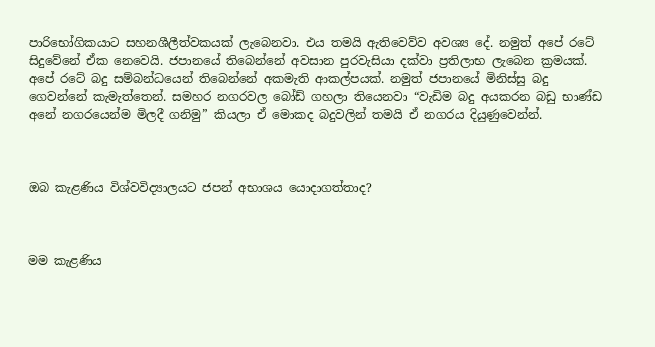පාරිභෝගිකයාට සහනශීලීත්වකයක් ලැබෙනවා. එය තමයි ඇතිවෙව්ව අවශ්‍ය දේ. නමුත් අපේ රටේ සිදුවේනේ ඒක නෙවෙයි. ජපානයේ තිබෙන්නේ අවසාන පුරවැසියා දක්වා ප්‍රතිලාභ ලැබෙන ක්‍රමයක්. අපේ රටේ බදු සම්බන්ධයෙන් තිබෙන්නේ අකමැති ආකල්පයක්. නමුත් ජපානයේ මිනිස්සු බදු ගෙවන්නේ කැමැත්තෙන්. සමහර නගරවල බෝඩ් ගහලා තියෙනවා “වැඩිම බදු අයකරන බඩු භාණ්ඩ අනේ නගරයෙන්ම මිලදී ගනිමු” කියලා ඒ මොකද බදුවලින් තමයි ඒ නගරය දියුණුවෙන්න්.



ඔබ කැළණිය විශ්වවිද්‍යාලයට ජපන් අභාශය යොදාගත්තාද?



මම කැළණිය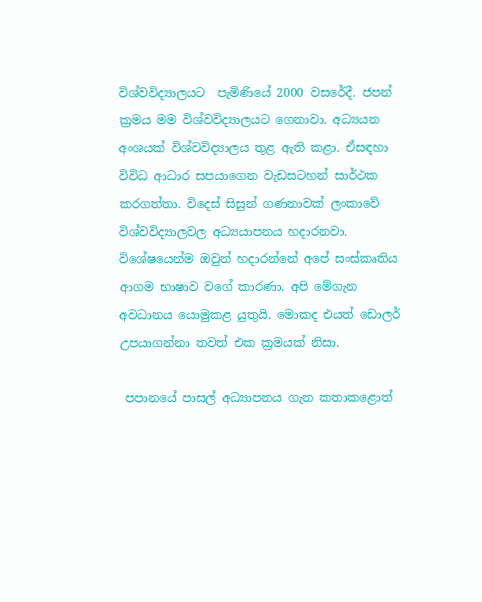විශ්වවිද්‍යාලයට  පැමිණියේ 2000 වසරේදී. ජපන් ක්‍රමය මම විශ්වවිද්‍යාලයට ගෙනාවා. අධ්‍යයන අංශයක් විශ්වවිද්‍යාලය තුළ ඇති කළා. ඒසඳහා විවිධ ආධාර සපයාගෙන වැඩසටහන් සාර්ථක කරගත්තා. විදෙස් සිසුන් ගණනාවක් ලංකාවේ විශ්වවිද්‍යාලවල අධ්‍යයාපනය හදාරනවා. විශේෂයෙන්ම ඔවුන් හදාරන්නේ අපේ සංස්කෘතිය ආගම භාෂාව වගේ කාරණා. අපි මේගැන අවධානය යොමුකළ යුතුයි. මොකද එයත් ඩොලර් උපයාගන්නා තවත් එක ක්‍රමයක් නිසා.

 පපානයේ පාසල් අධ්‍යාපනය ගැන කතාකළොත්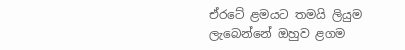ඒරටේ ළමයට තමයි ලියුම ලැබෙන්නේ ඔහුව ළගම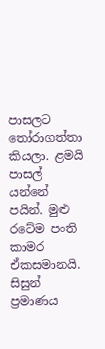පාසලට තෝරාගත්තා කියලා. ළමයි පාසල් යන්නේ පයින්. මුළු රටේම පංති කාමර ඒකසමානයි. සිසුන් ප්‍රමාණය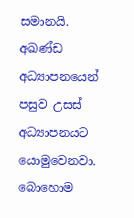සමානයි. අඛණ්ඩ අධ්‍යාපනයෙන් පසුව උසස් අධ්‍යාපනයට යොමුවෙනවා. බොහොම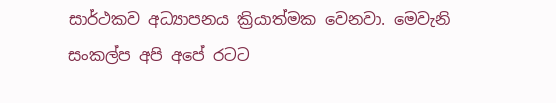සාර්ථකව අධ්‍යාපනය ක්‍රියාත්මක වෙනවා. මෙවැනි සංකල්ප අපි අපේ රටට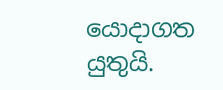යොදාගත යුතුයි.